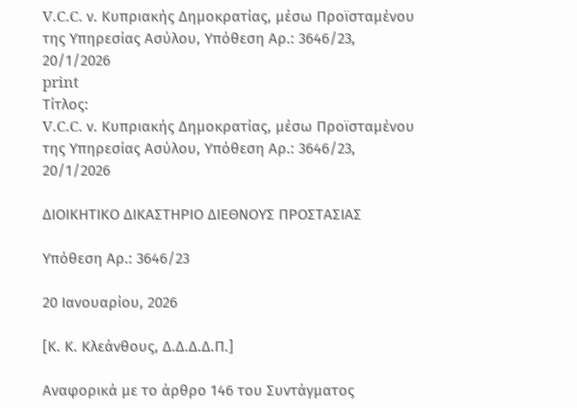V.C.C. ν. Κυπριακής Δημοκρατίας, μέσω Προϊσταμένου της Υπηρεσίας Ασύλου, Υπόθεση Αρ.: 3646/23, 20/1/2026
print
Τίτλος:
V.C.C. ν. Κυπριακής Δημοκρατίας, μέσω Προϊσταμένου της Υπηρεσίας Ασύλου, Υπόθεση Αρ.: 3646/23, 20/1/2026

ΔΙΟΙΚΗΤΙΚΟ ΔΙΚΑΣΤΗΡΙΟ ΔΙΕΘΝΟΥΣ ΠΡΟΣΤΑΣΙΑΣ

Υπόθεση Αρ.: 3646/23

20 Ιανουαρίου, 2026

[Κ. Κ. Κλεάνθους, Δ.Δ.Δ.Δ.Π.]

Αναφορικά με το άρθρο 146 του Συντάγματος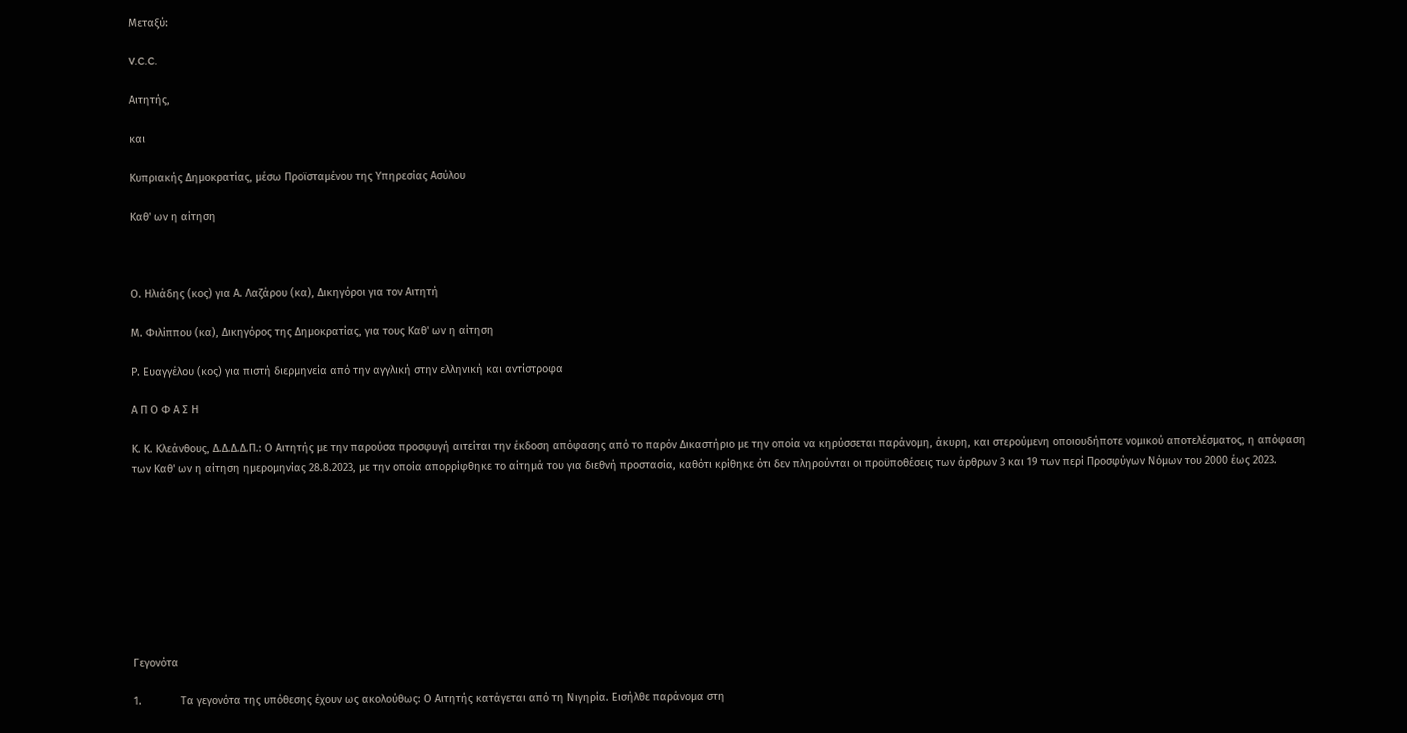Μεταξύ:

V.C.C.

Αιτητής,

και

Κυπριακής Δημοκρατίας, μέσω Προϊσταμένου της Υπηρεσίας Ασύλου

Καθ' ων η αίτηση



Ο. Ηλιάδης (κος) για Α. Λαζάρου (κα), Δικηγόροι για τον Αιτητή

Μ. Φιλίππου (κα), Δικηγόρος της Δημοκρατίας, για τους Καθ' ων η αίτηση

Ρ. Ευαγγέλου (κος) για πιστή διερμηνεία από την αγγλική στην ελληνική και αντίστροφα

Α Π Ο Φ Α Σ Η

Κ. Κ. Κλεάνθους, Δ.Δ.Δ.Δ.Π.: Ο Αιτητής με την παρούσα προσφυγή αιτείται την έκδοση απόφασης από το παρόν Δικαστήριο με την οποία να κηρύσσεται παράνομη, άκυρη, και στερούμενη οποιουδήποτε νομικού αποτελέσματος, η απόφαση των Καθ' ων η αίτηση ημερομηνίας 28.8.2023, με την οποία απορρίφθηκε το αίτημά του για διεθνή προστασία, καθότι κρίθηκε ότι δεν πληρούνται οι προϋποθέσεις των άρθρων 3 και 19 των περί Προσφύγων Νόμων του 2000 έως 2023.









Γεγονότα

1.             Τα γεγονότα της υπόθεσης έχουν ως ακολούθως: Ο Αιτητής κατάγεται από τη Νιγηρία. Εισήλθε παράνομα στη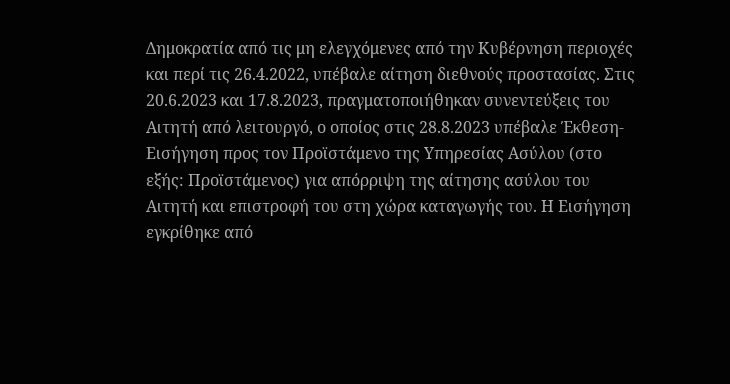Δημοκρατία από τις μη ελεγχόμενες από την Κυβέρνηση περιοχές και περί τις 26.4.2022, υπέβαλε αίτηση διεθνούς προστασίας. Στις 20.6.2023 και 17.8.2023, πραγματοποιήθηκαν συνεντεύξεις του Αιτητή από λειτουργό, ο οποίος στις 28.8.2023 υπέβαλε Έκθεση-Εισήγηση προς τον Προϊστάμενο της Υπηρεσίας Ασύλου (στο εξής: Προϊστάμενος) για απόρριψη της αίτησης ασύλου του Αιτητή και επιστροφή του στη χώρα καταγωγής του. Η Εισήγηση εγκρίθηκε από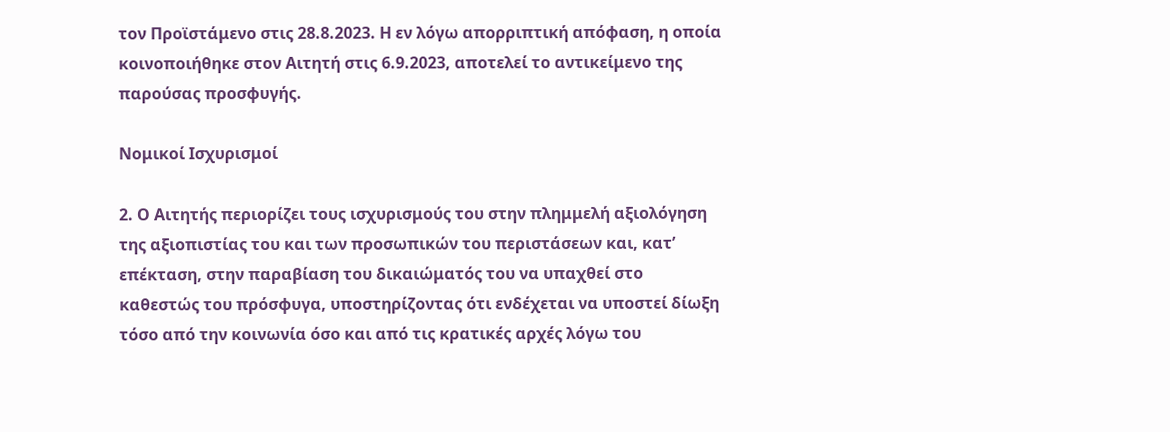τον Προϊστάμενο στις 28.8.2023. Η εν λόγω απορριπτική απόφαση, η οποία κοινοποιήθηκε στον Αιτητή στις 6.9.2023, αποτελεί το αντικείμενο της παρούσας προσφυγής.

Νομικοί Ισχυρισμοί

2. Ο Αιτητής περιορίζει τους ισχυρισμούς του στην πλημμελή αξιολόγηση της αξιοπιστίας του και των προσωπικών του περιστάσεων και, κατ’ επέκταση, στην παραβίαση του δικαιώματός του να υπαχθεί στο καθεστώς του πρόσφυγα, υποστηρίζοντας ότι ενδέχεται να υποστεί δίωξη τόσο από την κοινωνία όσο και από τις κρατικές αρχές λόγω του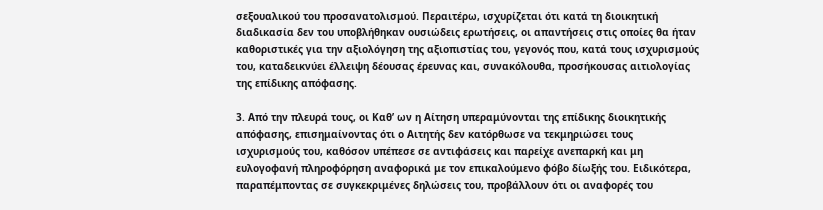σεξουαλικού του προσανατολισμού. Περαιτέρω, ισχυρίζεται ότι κατά τη διοικητική διαδικασία δεν του υποβλήθηκαν ουσιώδεις ερωτήσεις, οι απαντήσεις στις οποίες θα ήταν καθοριστικές για την αξιολόγηση της αξιοπιστίας του, γεγονός που, κατά τους ισχυρισμούς του, καταδεικνύει έλλειψη δέουσας έρευνας και, συνακόλουθα, προσήκουσας αιτιολογίας της επίδικης απόφασης.

3. Από την πλευρά τους, οι Καθ’ ων η Αίτηση υπεραμύνονται της επίδικης διοικητικής απόφασης, επισημαίνοντας ότι ο Αιτητής δεν κατόρθωσε να τεκμηριώσει τους ισχυρισμούς του, καθόσον υπέπεσε σε αντιφάσεις και παρείχε ανεπαρκή και μη ευλογοφανή πληροφόρηση αναφορικά με τον επικαλούμενο φόβο δίωξής του. Ειδικότερα, παραπέμποντας σε συγκεκριμένες δηλώσεις του, προβάλλουν ότι οι αναφορές του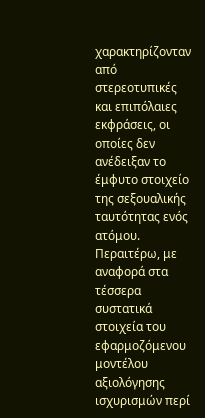χαρακτηρίζονταν από στερεοτυπικές και επιπόλαιες εκφράσεις, οι οποίες δεν ανέδειξαν το έμφυτο στοιχείο της σεξουαλικής ταυτότητας ενός ατόμου. Περαιτέρω, με αναφορά στα τέσσερα συστατικά στοιχεία του εφαρμοζόμενου μοντέλου αξιολόγησης ισχυρισμών περί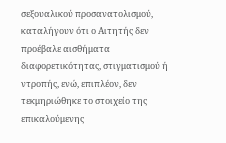σεξουαλικού προσανατολισμού, καταλήγουν ότι ο Αιτητής δεν προέβαλε αισθήματα διαφορετικότητας, στιγματισμού ή ντροπής, ενώ, επιπλέον, δεν τεκμηριώθηκε το στοιχείο της επικαλούμενης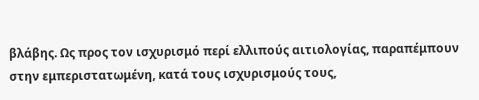βλάβης. Ως προς τον ισχυρισμό περί ελλιπούς αιτιολογίας, παραπέμπουν στην εμπεριστατωμένη, κατά τους ισχυρισμούς τους,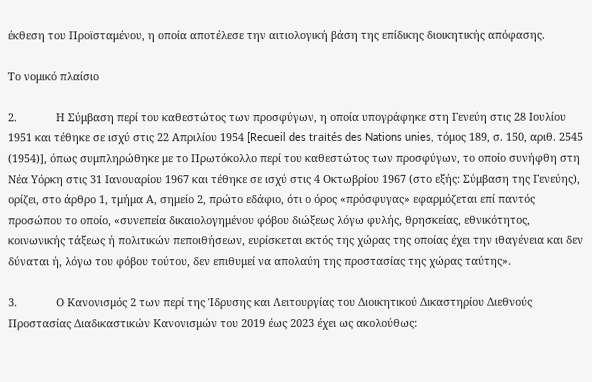έκθεση του Προϊσταμένου, η οποία αποτέλεσε την αιτιολογική βάση της επίδικης διοικητικής απόφασης.

Το νομικό πλαίσιο

2.             Η Σύμβαση περί του καθεστώτος των προσφύγων, η οποία υπογράφηκε στη Γενεύη στις 28 Ιουλίου 1951 και τέθηκε σε ισχύ στις 22 Απριλίου 1954 [Recueil des traités des Nations unies, τόμος 189, σ. 150, αριθ. 2545 (1954)], όπως συμπληρώθηκε με το Πρωτόκολλο περί του καθεστώτος των προσφύγων, το οποίο συνήφθη στη Νέα Υόρκη στις 31 Ιανουαρίου 1967 και τέθηκε σε ισχύ στις 4 Οκτωβρίου 1967 (στο εξής: Σύμβαση της Γενεύης), ορίζει, στο άρθρο 1, τμήμα Α, σημείο 2, πρώτο εδάφιο, ότι ο όρος «πρόσφυγας» εφαρμόζεται επί παντός προσώπου το οποίο, «συνεπεία δικαιολογημένου φόβου διώξεως λόγω φυλής, θρησκείας, εθνικότητος, κοινωνικής τάξεως ή πολιτικών πεποιθήσεων, ευρίσκεται εκτός της χώρας της οποίας έχει την ιθαγένεια και δεν δύναται ή, λόγω του φόβου τούτου, δεν επιθυμεί να απολαύη της προστασίας της χώρας ταύτης».

3.             Ο Κανονισμός 2 των περί της Ίδρυσης και Λειτουργίας του Διοικητικού Δικαστηρίου Διεθνούς Προστασίας Διαδικαστικών Κανονισμών του 2019 έως 2023 έχει ως ακολούθως: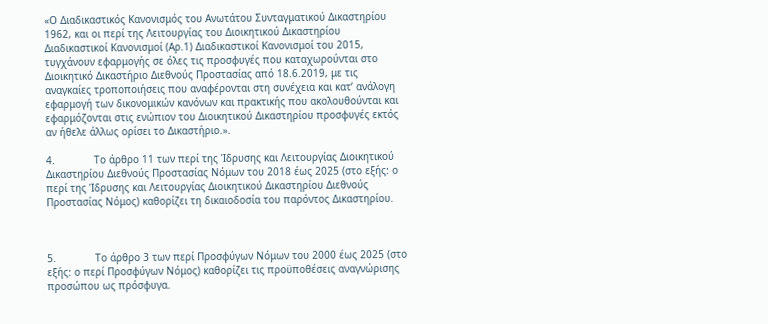«Ο Διαδικαστικός Κανονισμός του Ανωτάτου Συνταγματικού Δικαστηρίου 1962, και οι περί της Λειτουργίας του Διοικητικού Δικαστηρίου Διαδικαστικοί Κανονισμοί (Αρ.1) Διαδικαστικοί Κανονισμοί του 2015, τυγχάνουν εφαρμογής σε όλες τις προσφυγές που καταχωρούνται στο Διοικητικό Δικαστήριο Διεθνούς Προστασίας από 18.6.2019, με τις αναγκαίες τροποποιήσεις που αναφέρονται στη συνέχεια και κατ’ ανάλογη εφαρμογή των δικονομικών κανόνων και πρακτικής που ακολουθούνται και εφαρμόζονται στις ενώπιον του Διοικητικού Δικαστηρίου προσφυγές εκτός αν ήθελε άλλως ορίσει το Δικαστήριο.».

4.             Το άρθρο 11 των περί της Ίδρυσης και Λειτουργίας Διοικητικού Δικαστηρίου Διεθνούς Προστασίας Νόμων του 2018 έως 2025 (στο εξής: o περί της Ίδρυσης και Λειτουργίας Διοικητικού Δικαστηρίου Διεθνούς Προστασίας Νόμος) καθορίζει τη δικαιοδοσία του παρόντος Δικαστηρίου.



5.             Το άρθρο 3 των περί Προσφύγων Νόμων του 2000 έως 2025 (στο εξής: ο περί Προσφύγων Νόμος) καθορίζει τις προϋποθέσεις αναγνώρισης προσώπου ως πρόσφυγα.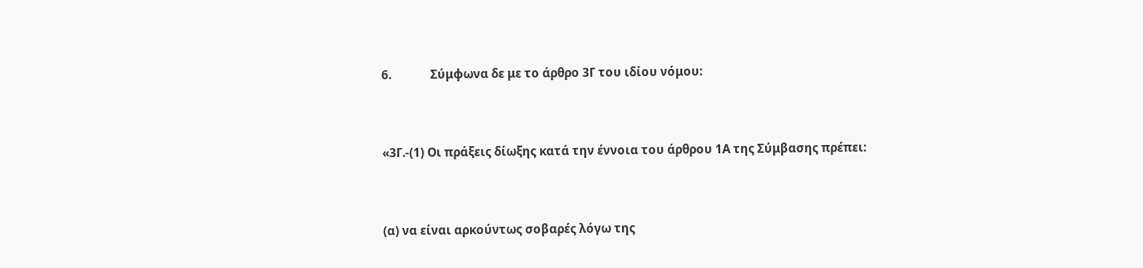6.             Σύμφωνα δε με το άρθρο 3Γ του ιδίου νόμου:



«3Γ.-(1) Οι πράξεις δίωξης κατά την έννοια του άρθρου 1Α της Σύμβασης πρέπει:



(α) να είναι αρκούντως σοβαρές λόγω της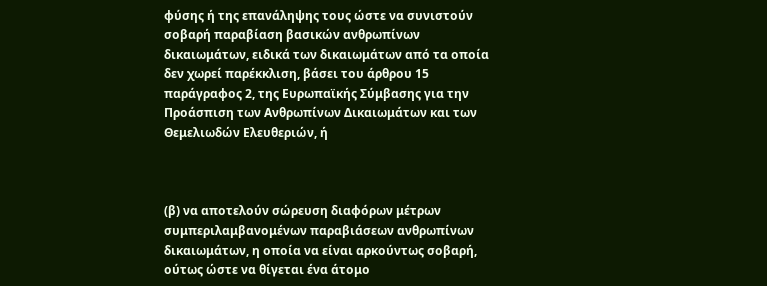φύσης ή της επανάληψης τους ώστε να συνιστούν σοβαρή παραβίαση βασικών ανθρωπίνων δικαιωμάτων, ειδικά των δικαιωμάτων από τα οποία δεν χωρεί παρέκκλιση, βάσει του άρθρου 15 παράγραφος 2, της Ευρωπαϊκής Σύμβασης για την Προάσπιση των Ανθρωπίνων Δικαιωμάτων και των Θεμελιωδών Ελευθεριών, ή



(β) να αποτελούν σώρευση διαφόρων μέτρων συμπεριλαμβανομένων παραβιάσεων ανθρωπίνων δικαιωμάτων, η οποία να είναι αρκούντως σοβαρή, ούτως ώστε να θίγεται ένα άτομο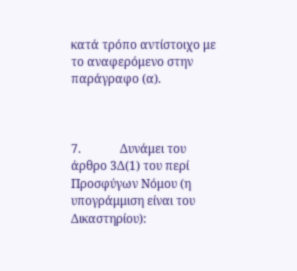κατά τρόπο αντίστοιχο με το αναφερόμενο στην παράγραφο (α).



7.             Δυνάμει του άρθρο 3Δ(1) του περί Προσφύγων Νόμου (η υπογράμμιση είναι του Δικαστηρίου):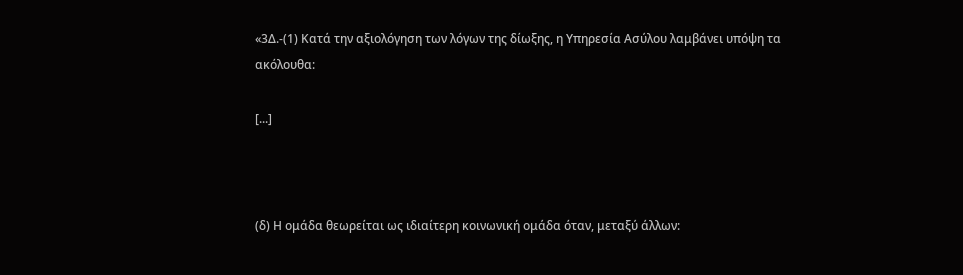«3Δ.-(1) Κατά την αξιολόγηση των λόγων της δίωξης, η Υπηρεσία Ασύλου λαμβάνει υπόψη τα ακόλουθα:

[...]



(δ) Η ομάδα θεωρείται ως ιδιαίτερη κοινωνική ομάδα όταν, μεταξύ άλλων: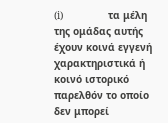(i)               τα μέλη της ομάδας αυτής έχουν κοινά εγγενή χαρακτηριστικά ή κοινό ιστορικό παρελθόν το οποίο δεν μπορεί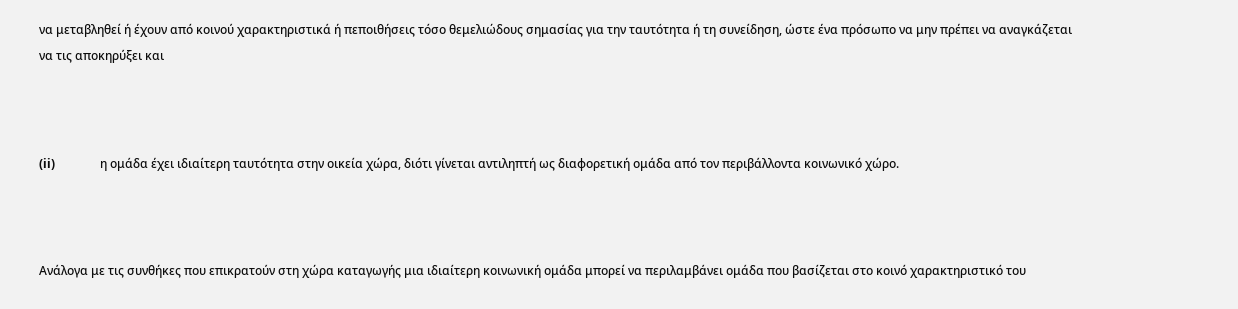να μεταβληθεί ή έχουν από κοινού χαρακτηριστικά ή πεποιθήσεις τόσο θεμελιώδους σημασίας για την ταυτότητα ή τη συνείδηση, ώστε ένα πρόσωπο να μην πρέπει να αναγκάζεται να τις αποκηρύξει και



(ii)               η ομάδα έχει ιδιαίτερη ταυτότητα στην οικεία χώρα, διότι γίνεται αντιληπτή ως διαφορετική ομάδα από τον περιβάλλοντα κοινωνικό χώρο.



Ανάλογα με τις συνθήκες που επικρατούν στη χώρα καταγωγής μια ιδιαίτερη κοινωνική ομάδα μπορεί να περιλαμβάνει ομάδα που βασίζεται στο κοινό χαρακτηριστικό του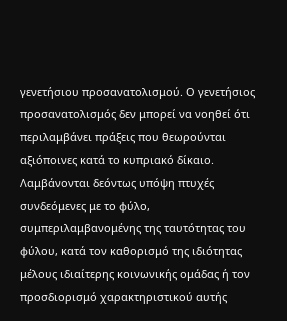γενετήσιου προσανατολισμού. Ο γενετήσιος προσανατολισμός δεν μπορεί να νοηθεί ότι περιλαμβάνει πράξεις που θεωρούνται αξιόποινες κατά το κυπριακό δίκαιο. Λαμβάνονται δεόντως υπόψη πτυχές συνδεόμενες με το φύλο, συμπεριλαμβανομένης της ταυτότητας του φύλου, κατά τον καθορισμό της ιδιότητας μέλους ιδιαίτερης κοινωνικής ομάδας ή τον προσδιορισμό χαρακτηριστικού αυτής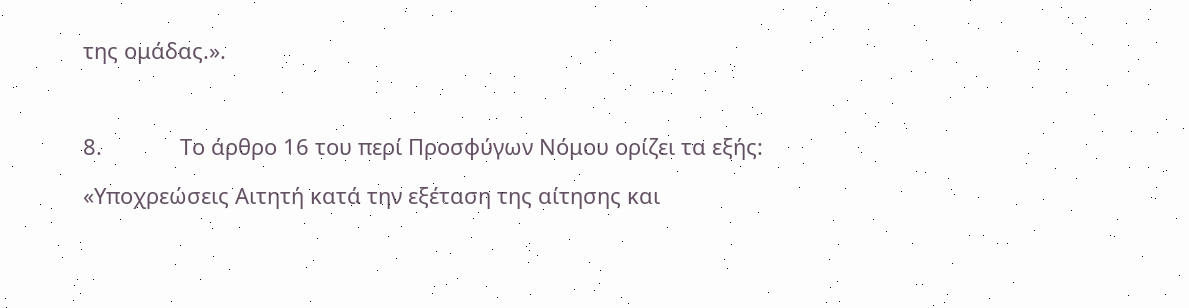της ομάδας.».



8.             Το άρθρο 16 του περί Προσφύγων Νόμου ορίζει τα εξής:

«Υποχρεώσεις Αιτητή κατά την εξέταση της αίτησης και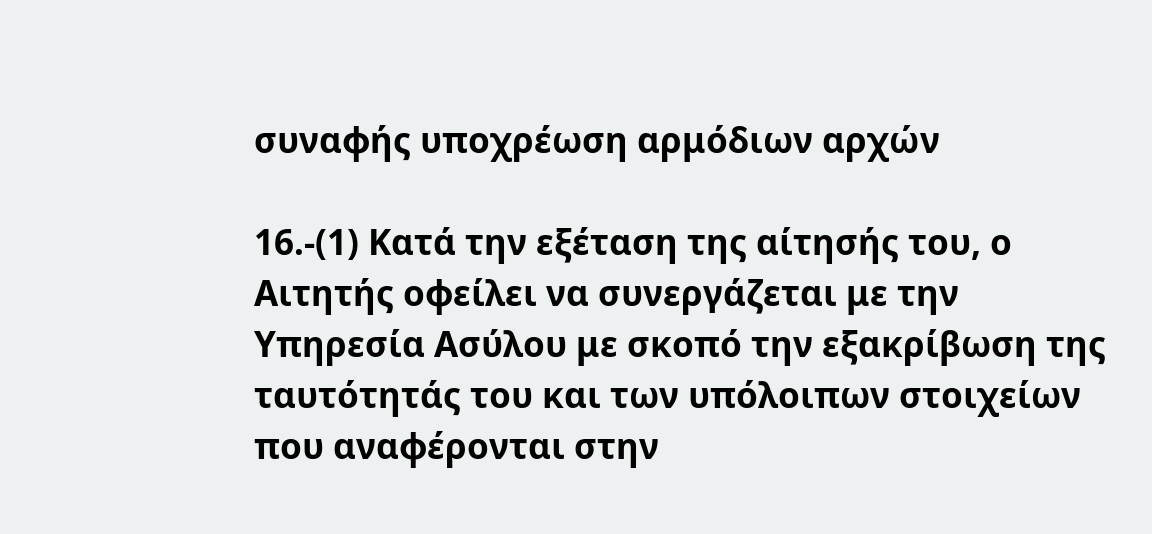συναφής υποχρέωση αρμόδιων αρχών

16.-(1) Κατά την εξέταση της αίτησής του, ο Αιτητής οφείλει να συνεργάζεται με την Υπηρεσία Ασύλου με σκοπό την εξακρίβωση της ταυτότητάς του και των υπόλοιπων στοιχείων που αναφέρονται στην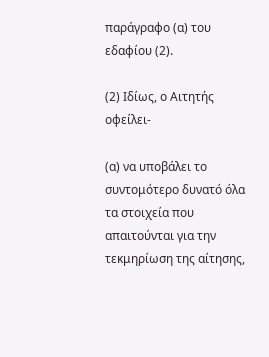παράγραφο (α) του εδαφίου (2).

(2) Ιδίως, ο Αιτητής οφείλει-

(α) να υποβάλει το συντομότερο δυνατό όλα τα στοιχεία που απαιτούνται για την τεκμηρίωση της αίτησης,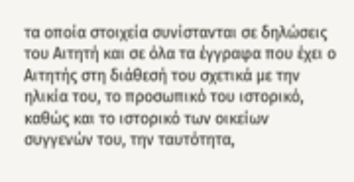τα οποία στοιχεία συνίστανται σε δηλώσεις του Αιτητή και σε όλα τα έγγραφα που έχει ο Αιτητής στη διάθεσή του σχετικά με την ηλικία του, το προσωπικό του ιστορικό, καθώς και το ιστορικό των οικείων συγγενών του, την ταυτότητα,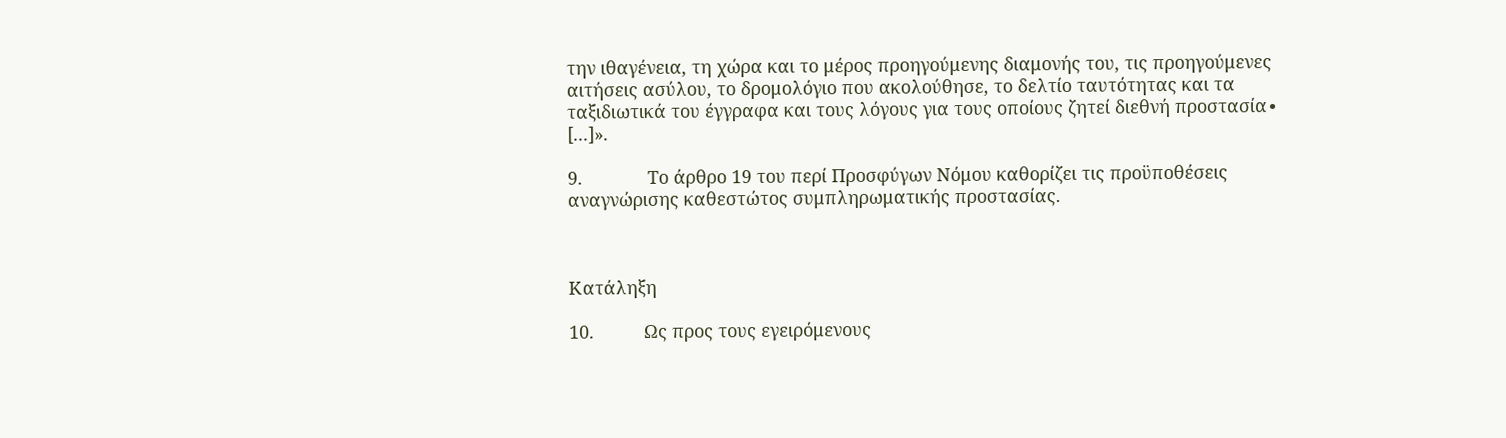την ιθαγένεια, τη χώρα και το μέρος προηγούμενης διαμονής του, τις προηγούμενες αιτήσεις ασύλου, το δρομολόγιο που ακολούθησε, το δελτίο ταυτότητας και τα ταξιδιωτικά του έγγραφα και τους λόγους για τους οποίους ζητεί διεθνή προστασία∙ [...]».

9.             Το άρθρο 19 του περί Προσφύγων Νόμου καθορίζει τις προϋποθέσεις αναγνώρισης καθεστώτος συμπληρωματικής προστασίας.



Κατάληξη

10.          Ως προς τους εγειρόμενους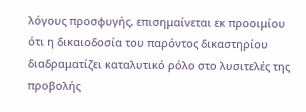λόγους προσφυγής, επισημαίνεται εκ προοιμίου ότι η δικαιοδοσία του παρόντος δικαστηρίου διαδραματίζει καταλυτικό ρόλο στο λυσιτελές της προβολής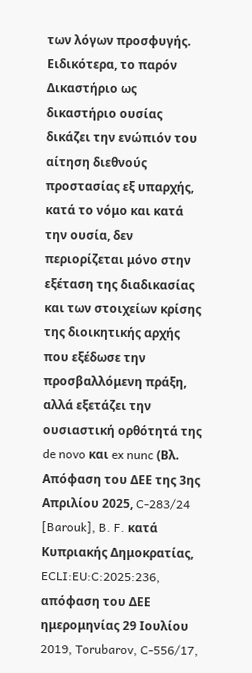των λόγων προσφυγής. Ειδικότερα, το παρόν Δικαστήριο ως δικαστήριο ουσίας δικάζει την ενώπιόν του αίτηση διεθνούς προστασίας εξ υπαρχής, κατά το νόμο και κατά την ουσία, δεν περιορίζεται μόνο στην εξέταση της διαδικασίας και των στοιχείων κρίσης της διοικητικής αρχής που εξέδωσε την προσβαλλόμενη πράξη, αλλά εξετάζει την ουσιαστική ορθότητά της de novo και ex nunc (Βλ. Aπόφαση του ΔΕΕ της 3ης Απριλίου 2025, C‑283/24 [Barouk], B. F. κατά Κυπριακής Δημοκρατίας, ECLI:EU:C:2025:236, απόφαση του ΔΕΕ ημερομηνίας 29 Ιουλίου 2019, Torubarov, C-556/17,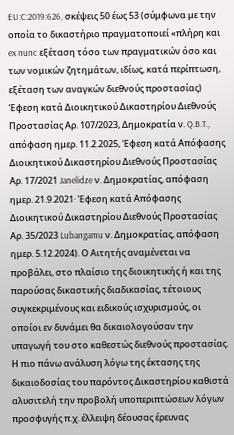EU:C:2019:626, σκέψεις 50 έως 53 (σύμφωνα με την οποία το δικαστήριο πραγματοποιεί «πλήρη και ex nunc εξέταση τόσο των πραγματικών όσο και των νομικών ζητημάτων, ιδίως, κατά περίπτωση, εξέταση των αναγκών διεθνούς προστασίας) Έφεση κατά Διοικητικού Δικαστηρίου Διεθνούς Προστασίας Aρ. 107/2023, Δημοκρατία ν. Q.B.T., απόφαση ημερ. 11.2.2025, Έφεση κατά Απόφασης Διοικητικού Δικαστηρίου Διεθνούς Προστασίας Αρ. 17/2021 Janelidze ν. Δημοκρατίας, απόφαση ημερ. 21.9.2021· Έφεση κατά Απόφασης Διοικητικού Δικαστηρίου Διεθνούς Προστασίας Αρ. 35/2023 Lubangamu ν. Δημοκρατίας, απόφαση ημερ. 5.12.2024). Ο Αιτητής αναμένεται να προβάλει, στο πλαίσιο της διοικητικής ή και της παρούσας δικαστικής διαδικασίας, τέτοιους συγκεκριμένους και ειδικούς ισχυρισμούς, οι οποίοι εν δυνάμει θα δικαιολογούσαν την υπαγωγή του στο καθεστώς διεθνούς προστασίας. Η πιο πάνω ανάλυση λόγω της έκτασης της δικαιοδοσίας του παρόντος Δικαστηρίου καθιστά αλυσιτελή την προβολή υποπεριπτώσεων λόγων προσφυγής π.χ. έλλειψη δέουσας έρευνας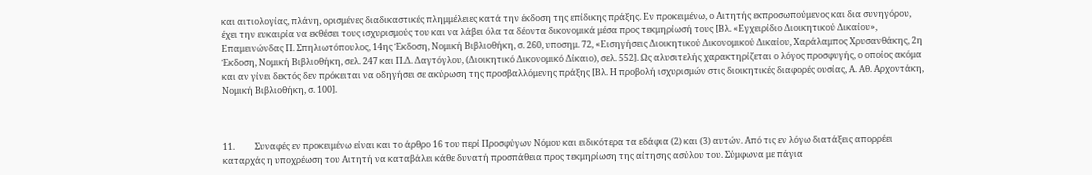και αιτιολογίας, πλάνη, ορισμένες διαδικαστικές πλημμέλειες κατά την έκδοση της επίδικης πράξης. Εν προκειμένω, ο Αιτητής εκπροσωπούμενος και δια συνηγόρου, έχει την ευκαιρία να εκθέσει τους ισχυρισμούς του και να λάβει όλα τα δέοντα δικονομικά μέσα προς τεκμηρίωσή τους [Βλ. «Εγχειρίδιο Διοικητικού Δικαίου», Επαμεινώνδας Π. Σπηλιωτόπουλος, 14ης Έκδοση, Νομική Βιβλιοθήκη, σ. 260, υποσημ. 72, «Εισηγήσεις Διοικητικού Δικονομικού Δικαίου, Χαράλαμπος Χρυσανθάκης, 2η Έκδοση, Νομική Βιβλιοθήκη, σελ. 247 και Π.Δ. Δαγτόγλου, (Διοικητικό Δικονομικό Δίκαιο), σελ. 552]. Ως αλυσιτελής χαρακτηρίζεται ο λόγος προσφυγής, ο οποίος ακόμα και αν γίνει δεκτός δεν πρόκειται να οδηγήσει σε ακύρωση της προσβαλλόμενης πράξης [Βλ. Η προβολή ισχυρισμών στις διοικητικές διαφορές ουσίας, Α. Αθ. Αρχοντάκη, Νομική Βιβλιοθήκη, σ. 100].



11.          Συναφές εν προκειμένω είναι και το άρθρο 16 του περί Προσφύγων Νόμου και ειδικότερα τα εδάφια (2) και (3) αυτών. Από τις εν λόγω διατάξεις απορρέει καταρχάς η υποχρέωση του Αιτητή να καταβάλει κάθε δυνατή προσπάθεια προς τεκμηρίωση της αίτησης ασύλου του. Σύμφωνα με πάγια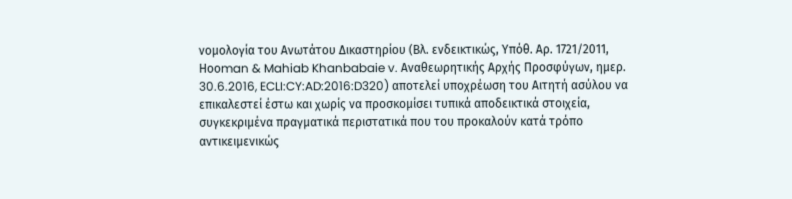νομολογία του Ανωτάτου Δικαστηρίου (Βλ. ενδεικτικώς, Υπόθ. Αρ. 1721/2011, Ηοοman & Mahiab Khanbabaie v. Aναθεωρητικής Αρχής Προσφύγων, ημερ. 30.6.2016, ECLI:CY:AD:2016:D320) αποτελεί υποχρέωση του Αιτητή ασύλου να επικαλεστεί έστω και χωρίς να προσκομίσει τυπικά αποδεικτικά στοιχεία, συγκεκριμένα πραγματικά περιστατικά που του προκαλούν κατά τρόπο αντικειμενικώς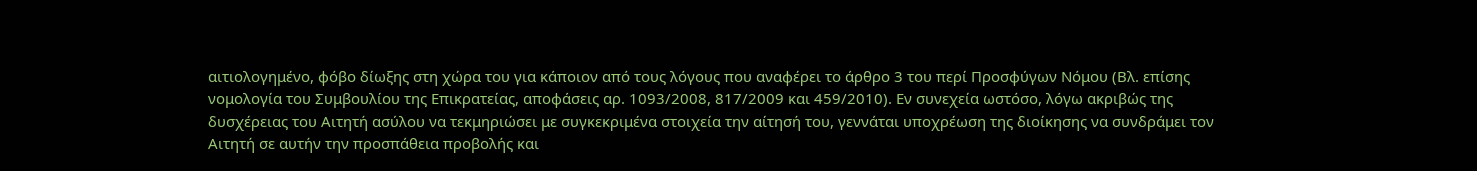αιτιολογημένο, φόβο δίωξης στη χώρα του για κάποιον από τους λόγους που αναφέρει το άρθρο 3 του περί Προσφύγων Νόμου (Βλ. επίσης νομολογία του Συμβουλίου της Επικρατείας, αποφάσεις αρ. 1093/2008, 817/2009 και 459/2010). Εν συνεχεία ωστόσο, λόγω ακριβώς της δυσχέρειας του Αιτητή ασύλου να τεκμηριώσει με συγκεκριμένα στοιχεία την αίτησή του, γεννάται υποχρέωση της διοίκησης να συνδράμει τον Αιτητή σε αυτήν την προσπάθεια προβολής και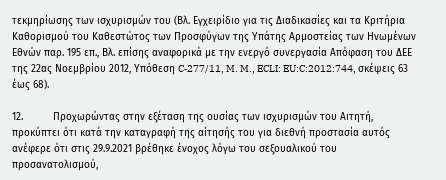τεκμηρίωσης των ισχυρισμών του (Βλ. Εγχειρίδιο για τις Διαδικασίες και τα Κριτήρια Καθορισμού του Καθεστώτος των Προσφύγων της Υπάτης Αρμοστείας των Ηνωμένων Εθνών παρ. 195 επ., Βλ. επίσης αναφορικά με την ενεργό συνεργασία Απόφαση του ΔΕΕ της 22ας Νοεμβρίου 2012, Υπόθεση C‑277/11, M. M., ECLI: EU:C:2012:744, σκέψεις 63 έως 68).

12.          Προχωρώντας στην εξέταση της ουσίας των ισχυρισμών του Αιτητή, προκύπτει ότι κατά την καταγραφή της αίτησής του για διεθνή προστασία αυτός ανέφερε ότι στις 29.9.2021 βρέθηκε ένοχος λόγω του σεξουαλικού του προσανατολισμού,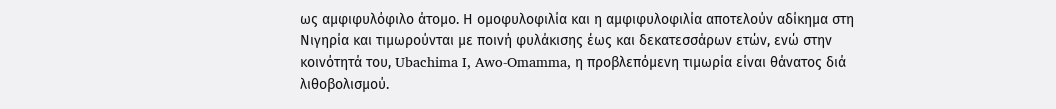ως αμφιφυλόφιλο άτομο. Η ομοφυλοφιλία και η αμφιφυλοφιλία αποτελούν αδίκημα στη Νιγηρία και τιμωρούνται με ποινή φυλάκισης έως και δεκατεσσάρων ετών, ενώ στην κοινότητά του, Ubachima I, Awo-Omamma, η προβλεπόμενη τιμωρία είναι θάνατος διά λιθοβολισμού.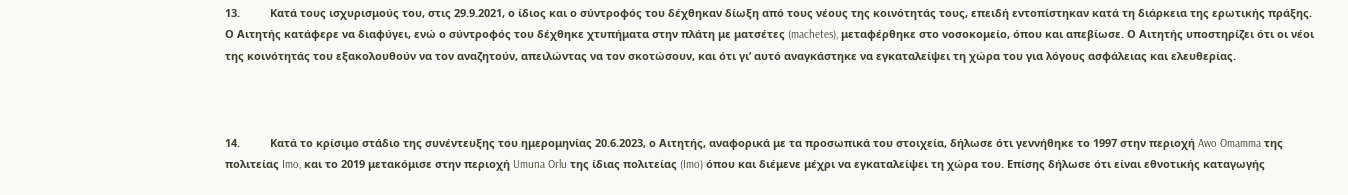13.          Κατά τους ισχυρισμούς του, στις 29.9.2021, ο ίδιος και ο σύντροφός του δέχθηκαν δίωξη από τους νέους της κοινότητάς τους, επειδή εντοπίστηκαν κατά τη διάρκεια της ερωτικής πράξης. Ο Αιτητής κατάφερε να διαφύγει, ενώ ο σύντροφός του δέχθηκε χτυπήματα στην πλάτη με ματσέτες (machetes), μεταφέρθηκε στο νοσοκομείο, όπου και απεβίωσε. Ο Αιτητής υποστηρίζει ότι οι νέοι της κοινότητάς του εξακολουθούν να τον αναζητούν, απειλώντας να τον σκοτώσουν, και ότι γι’ αυτό αναγκάστηκε να εγκαταλείψει τη χώρα του για λόγους ασφάλειας και ελευθερίας.



14.          Κατά το κρίσιμο στάδιο της συνέντευξης του ημερομηνίας 20.6.2023, ο Αιτητής, αναφορικά με τα προσωπικά του στοιχεία, δήλωσε ότι γεννήθηκε το 1997 στην περιοχή Awo Omamma της πολιτείας Imo, και το 2019 μετακόμισε στην περιοχή Umuna Orlu της ίδιας πολιτείας (Imo) όπου και διέμενε μέχρι να εγκαταλείψει τη χώρα του. Επίσης δήλωσε ότι είναι εθνοτικής καταγωγής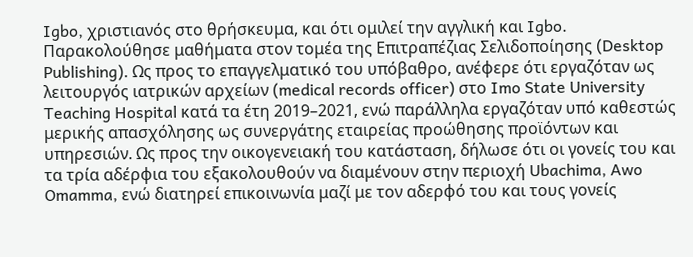Igbo, χριστιανός στο θρήσκευμα, και ότι ομιλεί την αγγλική και Igbo. Παρακολούθησε μαθήματα στον τομέα της Επιτραπέζιας Σελιδοποίησης (Desktop Publishing). Ως προς το επαγγελματικό του υπόβαθρο, ανέφερε ότι εργαζόταν ως λειτουργός ιατρικών αρχείων (medical records officer) στο Imo State University Teaching Hospital κατά τα έτη 2019–2021, ενώ παράλληλα εργαζόταν υπό καθεστώς μερικής απασχόλησης ως συνεργάτης εταιρείας προώθησης προϊόντων και υπηρεσιών. Ως προς την οικογενειακή του κατάσταση, δήλωσε ότι οι γονείς του και τα τρία αδέρφια του εξακολουθούν να διαμένουν στην περιοχή Ubachima, Awo Omamma, ενώ διατηρεί επικοινωνία μαζί με τον αδερφό του και τους γονείς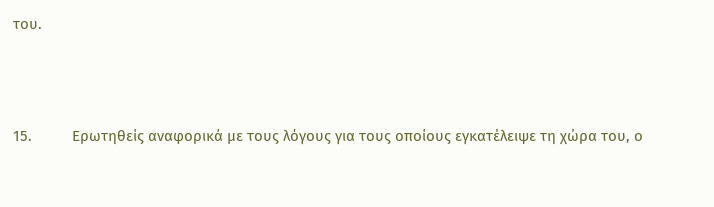του.



15.          Ερωτηθείς αναφορικά με τους λόγους για τους οποίους εγκατέλειψε τη χώρα του, ο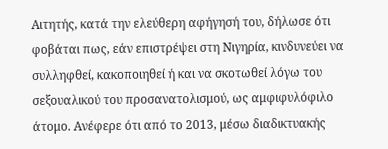Αιτητής, κατά την ελεύθερη αφήγησή του, δήλωσε ότι φοβάται πως, εάν επιστρέψει στη Νιγηρία, κινδυνεύει να συλληφθεί, κακοποιηθεί ή και να σκοτωθεί λόγω του σεξουαλικού του προσανατολισμού, ως αμφιφυλόφιλο άτομο. Ανέφερε ότι από το 2013, μέσω διαδικτυακής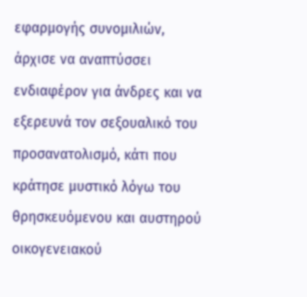εφαρμογής συνομιλιών, άρχισε να αναπτύσσει ενδιαφέρον για άνδρες και να εξερευνά τον σεξουαλικό του προσανατολισμό, κάτι που κράτησε μυστικό λόγω του θρησκευόμενου και αυστηρού οικογενειακού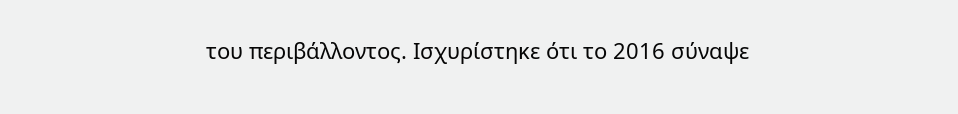του περιβάλλοντος. Ισχυρίστηκε ότι το 2016 σύναψε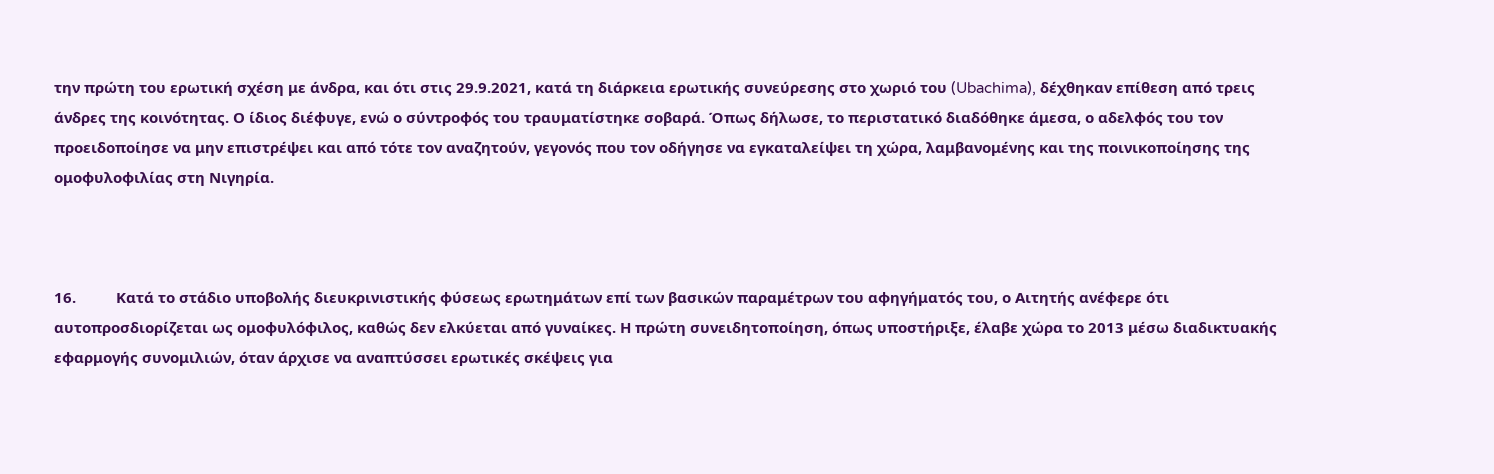την πρώτη του ερωτική σχέση με άνδρα, και ότι στις 29.9.2021, κατά τη διάρκεια ερωτικής συνεύρεσης στο χωριό του (Ubachima), δέχθηκαν επίθεση από τρεις άνδρες της κοινότητας. Ο ίδιος διέφυγε, ενώ ο σύντροφός του τραυματίστηκε σοβαρά. Όπως δήλωσε, το περιστατικό διαδόθηκε άμεσα, ο αδελφός του τον προειδοποίησε να μην επιστρέψει και από τότε τον αναζητούν, γεγονός που τον οδήγησε να εγκαταλείψει τη χώρα, λαμβανομένης και της ποινικοποίησης της ομοφυλοφιλίας στη Νιγηρία.



16.          Κατά το στάδιο υποβολής διευκρινιστικής φύσεως ερωτημάτων επί των βασικών παραμέτρων του αφηγήματός του, ο Αιτητής ανέφερε ότι αυτοπροσδιορίζεται ως ομοφυλόφιλος, καθώς δεν ελκύεται από γυναίκες. Η πρώτη συνειδητοποίηση, όπως υποστήριξε, έλαβε χώρα το 2013 μέσω διαδικτυακής εφαρμογής συνομιλιών, όταν άρχισε να αναπτύσσει ερωτικές σκέψεις για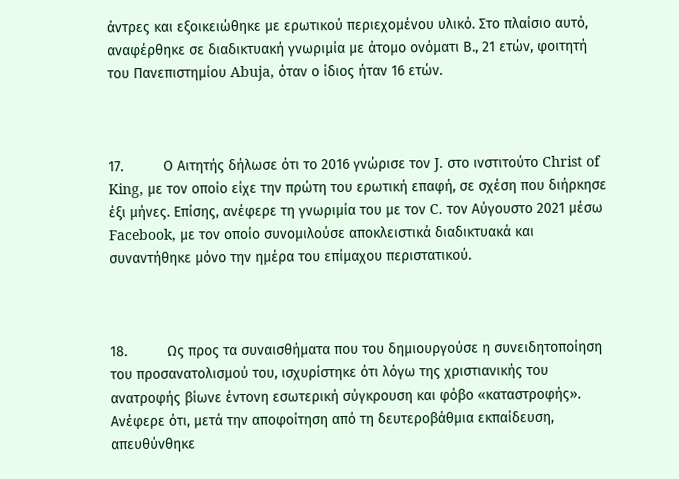άντρες και εξοικειώθηκε με ερωτικού περιεχομένου υλικό. Στο πλαίσιο αυτό, αναφέρθηκε σε διαδικτυακή γνωριμία με άτομο ονόματι Β., 21 ετών, φοιτητή του Πανεπιστημίου Abuja, όταν ο ίδιος ήταν 16 ετών.



17.          Ο Αιτητής δήλωσε ότι το 2016 γνώρισε τον J. στο ινστιτούτο Christ of King, με τον οποίο είχε την πρώτη του ερωτική επαφή, σε σχέση που διήρκησε έξι μήνες. Επίσης, ανέφερε τη γνωριμία του με τον C. τον Αύγουστο 2021 μέσω Facebook, με τον οποίο συνομιλούσε αποκλειστικά διαδικτυακά και συναντήθηκε μόνο την ημέρα του επίμαχου περιστατικού.



18.          Ως προς τα συναισθήματα που του δημιουργούσε η συνειδητοποίηση του προσανατολισμού του, ισχυρίστηκε ότι λόγω της χριστιανικής του ανατροφής βίωνε έντονη εσωτερική σύγκρουση και φόβο «καταστροφής». Ανέφερε ότι, μετά την αποφοίτηση από τη δευτεροβάθμια εκπαίδευση, απευθύνθηκε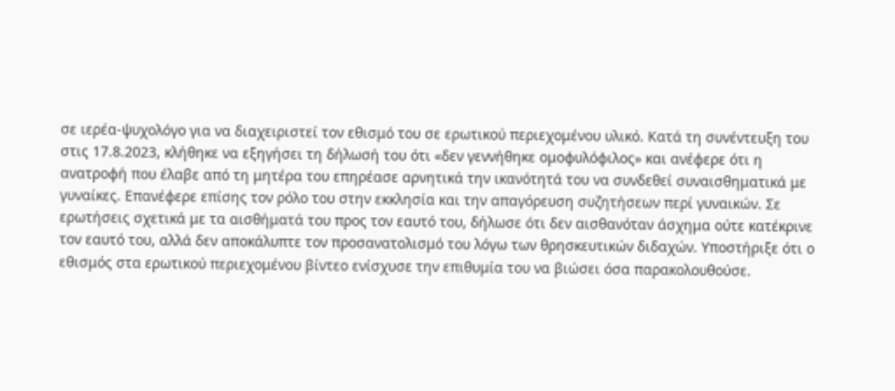σε ιερέα-ψυχολόγο για να διαχειριστεί τον εθισμό του σε ερωτικού περιεχομένου υλικό. Κατά τη συνέντευξη του στις 17.8.2023, κλήθηκε να εξηγήσει τη δήλωσή του ότι «δεν γεννήθηκε ομοφυλόφιλος» και ανέφερε ότι η ανατροφή που έλαβε από τη μητέρα του επηρέασε αρνητικά την ικανότητά του να συνδεθεί συναισθηματικά με γυναίκες. Επανέφερε επίσης τον ρόλο του στην εκκλησία και την απαγόρευση συζητήσεων περί γυναικών. Σε ερωτήσεις σχετικά με τα αισθήματά του προς τον εαυτό του, δήλωσε ότι δεν αισθανόταν άσχημα ούτε κατέκρινε τον εαυτό του, αλλά δεν αποκάλυπτε τον προσανατολισμό του λόγω των θρησκευτικών διδαχών. Υποστήριξε ότι ο εθισμός στα ερωτικού περιεχομένου βίντεο ενίσχυσε την επιθυμία του να βιώσει όσα παρακολουθούσε.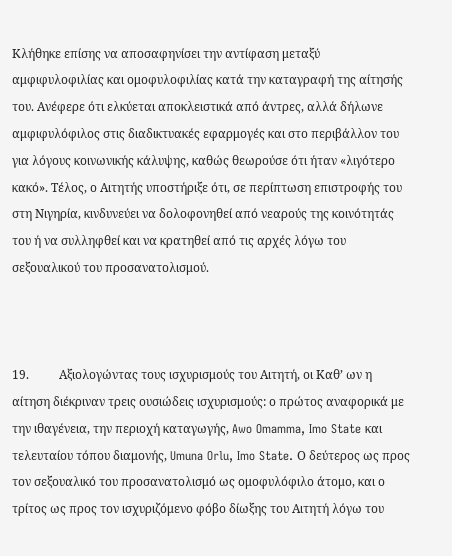Κλήθηκε επίσης να αποσαφηνίσει την αντίφαση μεταξύ αμφιφυλοφιλίας και ομοφυλοφιλίας κατά την καταγραφή της αίτησής του. Ανέφερε ότι ελκύεται αποκλειστικά από άντρες, αλλά δήλωνε αμφιφυλόφιλος στις διαδικτυακές εφαρμογές και στο περιβάλλον του για λόγους κοινωνικής κάλυψης, καθώς θεωρούσε ότι ήταν «λιγότερο κακό». Τέλος, ο Αιτητής υποστήριξε ότι, σε περίπτωση επιστροφής του στη Νιγηρία, κινδυνεύει να δολοφονηθεί από νεαρούς της κοινότητάς του ή να συλληφθεί και να κρατηθεί από τις αρχές λόγω του σεξουαλικού του προσανατολισμού.



19.          Αξιολογώντας τους ισχυρισμούς του Αιτητή, οι Καθ’ ων η αίτηση διέκριναν τρεις ουσιώδεις ισχυρισμούς: ο πρώτος αναφορικά με την ιθαγένεια, την περιοχή καταγωγής, Awo Omamma, Imo State και τελευταίου τόπου διαμονής, Umuna Orlu, Imo State. Ο δεύτερος ως προς τον σεξουαλικό του προσανατολισμό ως ομοφυλόφιλο άτομο, και ο τρίτος ως προς τον ισχυριζόμενο φόβο δίωξης του Αιτητή λόγω του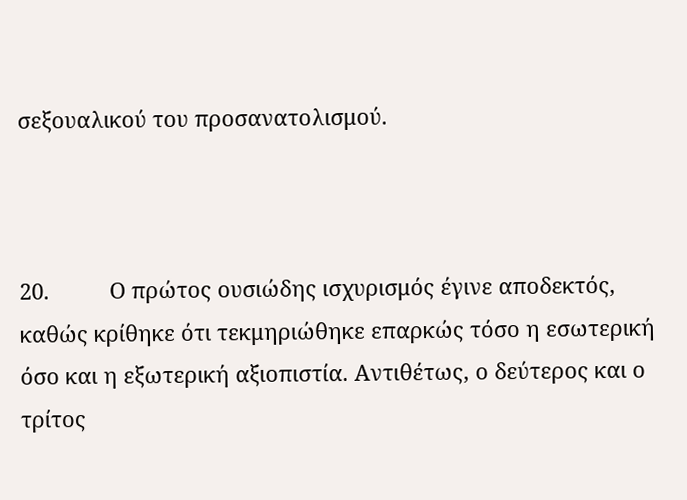σεξουαλικού του προσανατολισμού.



20.          Ο πρώτος ουσιώδης ισχυρισμός έγινε αποδεκτός, καθώς κρίθηκε ότι τεκμηριώθηκε επαρκώς τόσο η εσωτερική όσο και η εξωτερική αξιοπιστία. Αντιθέτως, ο δεύτερος και ο τρίτος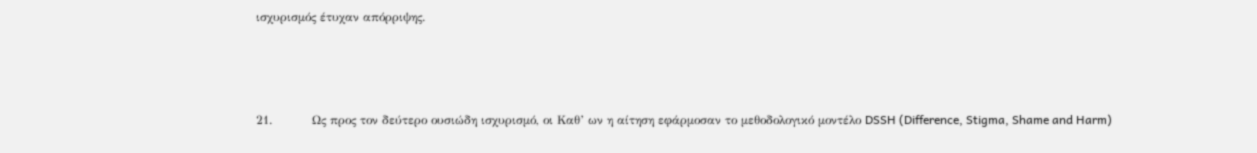ισχυρισμός έτυχαν απόρριψης.



21.          Ως προς τον δεύτερο ουσιώδη ισχυρισμό, οι Καθ’ ων η αίτηση εφάρμοσαν το μεθοδολογικό μοντέλο DSSH (Difference, Stigma, Shame and Harm)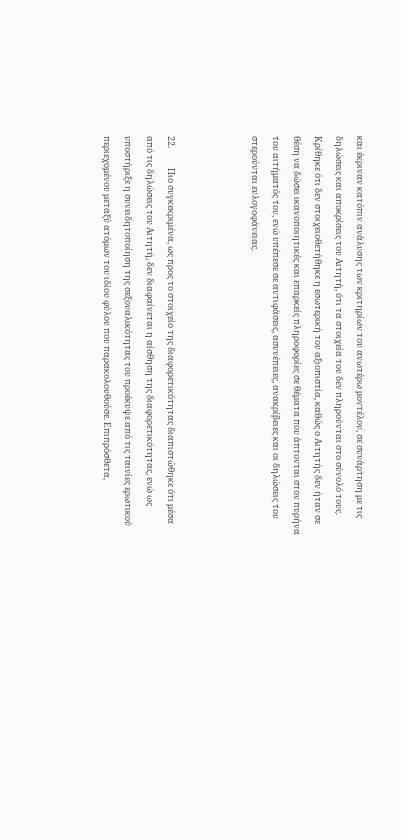και έκριναν κατόπιν ανάλυσης των κριτηρίων του ανωτέρω μοντέλου, σε συνάρτηση με τις δηλώσεις και αποκρίσεις του Αιτητή, ότι τα στοιχεία του δεν πληρούνται στο σύνολό τους. Κρίθηκε ότι δεν στοιχειοθετήθηκε η εσωτερική του αξιοπιστία, καθώς ο Αιτητής δεν ήταν σε θέση να δώσει ικανοποιητικές και επαρκείς πληροφορίες σε θέματα που άπτονται στον πυρήνα του αιτήματός του, ενώ υπέπεσε σε αντιφάσεις, ασυνέπειες, ανακρίβειες και οι δηλώσεις του στερούνται ευλογοφάνειας.



22.          Πιο συγκεκριμένα, ως προς το στοιχείο της διαφορετικότητας διαπιστώθηκε ότι μέσα από τις δηλώσεις του Αιτητή, δεν διαφαίνεται η αίσθηση της διαφορετικότητας, ενώ ως υποστήριξε η συνειδητοποίηση της σεξουαλικότητας του προέκυψε από τις ταινίες ερωτικού περιεχομένου μεταξύ ατόμων του ιδίου φύλου που παρακολουθούσε. Επιπρόσθετα,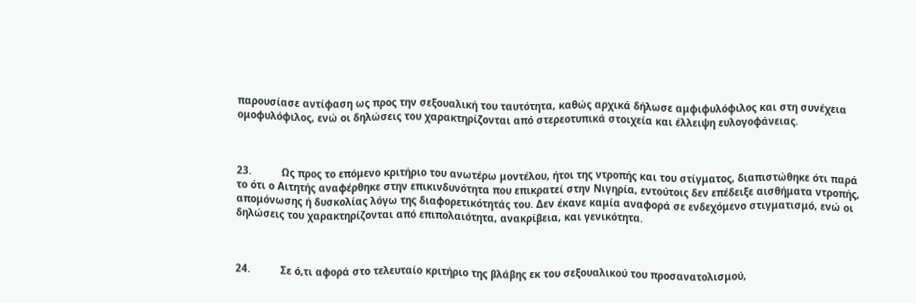παρουσίασε αντίφαση ως προς την σεξουαλική του ταυτότητα, καθώς αρχικά δήλωσε αμφιφυλόφιλος και στη συνέχεια ομοφυλόφιλος, ενώ οι δηλώσεις του χαρακτηρίζονται από στερεοτυπικά στοιχεία και έλλειψη ευλογοφάνειας.



23.          Ως προς το επόμενο κριτήριο του ανωτέρω μοντέλου, ήτοι της ντροπής και του στίγματος, διαπιστώθηκε ότι παρά το ότι ο Αιτητής αναφέρθηκε στην επικινδυνότητα που επικρατεί στην Νιγηρία, εντούτοις δεν επέδειξε αισθήματα ντροπής, απομόνωσης ή δυσκολίας λόγω της διαφορετικότητάς του. Δεν έκανε καμία αναφορά σε ενδεχόμενο στιγματισμό, ενώ οι δηλώσεις του χαρακτηρίζονται από επιπολαιότητα, ανακρίβεια, και γενικότητα.



24.          Σε ό,τι αφορά στο τελευταίο κριτήριο της βλάβης εκ του σεξουαλικού του προσανατολισμού,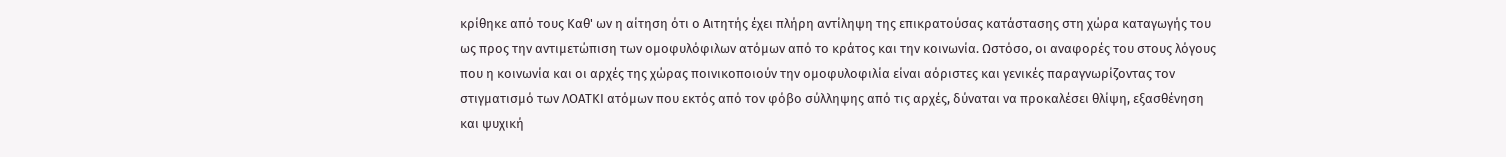κρίθηκε από τους Καθ' ων η αίτηση ότι ο Αιτητής έχει πλήρη αντίληψη της επικρατούσας κατάστασης στη χώρα καταγωγής του ως προς την αντιμετώπιση των ομοφυλόφιλων ατόμων από το κράτος και την κοινωνία. Ωστόσο, οι αναφορές του στους λόγους που η κοινωνία και οι αρχές της χώρας ποινικοποιούν την ομοφυλοφιλία είναι αόριστες και γενικές παραγνωρίζοντας τον στιγματισμό των ΛΟΑΤΚΙ ατόμων που εκτός από τον φόβο σύλληψης από τις αρχές, δύναται να προκαλέσει θλίψη, εξασθένηση και ψυχική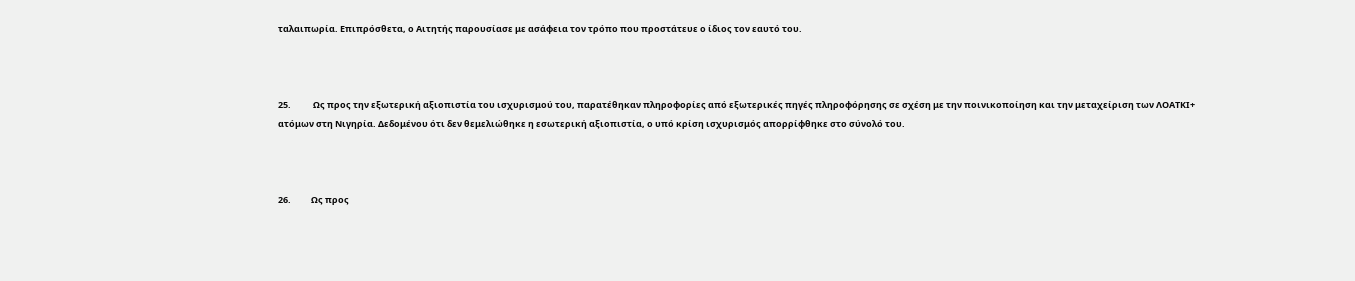ταλαιπωρία. Επιπρόσθετα, ο Αιτητής παρουσίασε με ασάφεια τον τρόπο που προστάτευε ο ίδιος τον εαυτό του.



25.           Ως προς την εξωτερική αξιοπιστία του ισχυρισμού του, παρατέθηκαν πληροφορίες από εξωτερικές πηγές πληροφόρησης σε σχέση με την ποινικοποίηση και την μεταχείριση των ΛΟΑΤΚΙ+ ατόμων στη Νιγηρία. Δεδομένου ότι δεν θεμελιώθηκε η εσωτερική αξιοπιστία, ο υπό κρίση ισχυρισμός απορρίφθηκε στο σύνολό του.



26.          Ως προς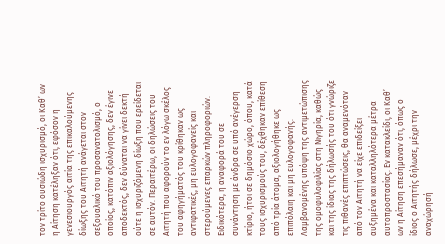τον τρίτο ουσιώδη ισχυρισμό, οι Καθ’ ων η Αίτηση κατέληξαν ότι, εφόσον η γενεσιουργός αιτία της επικαλούμενης δίωξης του Αιτητή ανάγεται στον σεξουαλικό του προσανατολισμό, ο οποίος, κατόπιν αξιολόγησης, δεν έγινε αποδεκτός, δεν δύναται να γίνει δεκτή ούτε η ισχυριζόμενη δίωξη που ερείδεται σε αυτόν. Περαιτέρω, οι δηλώσεις του Αιτητή που αφορούν το εν λόγω σκέλος του αφηγήματός του κρίθηκαν ως αντιφατικές, μη ευλογοφανείς και στερούμενες επαρκών πληροφοριών. Ειδικότερα, η αναφορά του σε συνάντηση με άνδρα σε υπό ανέγερση κτίριο, ήτοι σε δημόσιο χώρο, όπου, κατά τους ισχυρισμούς του, δέχθηκαν επίθεση από τρία άτομα, αξιολογήθηκε ως επιπόλαιη και μη ευλογοφανής. Λαμβανομένης υπόψη της αντιμετώπισης της ομοφυλοφιλίας στη Νιγηρία, καθώς και της ίδιας της δήλωσής του ότι γνώριζε τις πιθανές επιπτώσεις, θα αναμενόταν από τον Αιτητή να είχε επιδείξει αυξημένα και καταλληλότερα μέτρα αυτοπροστασίας. Εν κατακλείδι, οι Καθ’ ων η Αίτηση επεσήμαναν ότι, όπως ο ίδιος ο Αιτητής δήλωσε, μέχρι την αναχώρησή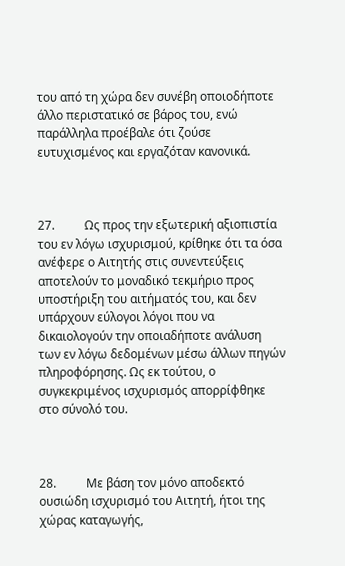του από τη χώρα δεν συνέβη οποιοδήποτε άλλο περιστατικό σε βάρος του, ενώ παράλληλα προέβαλε ότι ζούσε ευτυχισμένος και εργαζόταν κανονικά.



27.          Ως προς την εξωτερική αξιοπιστία του εν λόγω ισχυρισμού, κρίθηκε ότι τα όσα ανέφερε ο Αιτητής στις συνεντεύξεις αποτελούν το μοναδικό τεκμήριο προς υποστήριξη του αιτήματός του, και δεν υπάρχουν εύλογοι λόγοι που να δικαιολογούν την οποιαδήποτε ανάλυση των εν λόγω δεδομένων μέσω άλλων πηγών πληροφόρησης. Ως εκ τούτου, ο συγκεκριμένος ισχυρισμός απορρίφθηκε στο σύνολό του.



28.          Με βάση τον μόνο αποδεκτό ουσιώδη ισχυρισμό του Αιτητή, ήτοι της χώρας καταγωγής,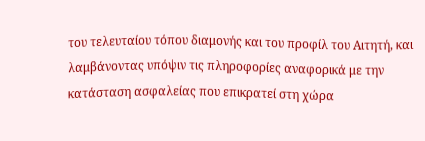του τελευταίου τόπου διαμονής και του προφίλ του Αιτητή, και λαμβάνοντας υπόψιν τις πληροφορίες αναφορικά με την κατάσταση ασφαλείας που επικρατεί στη χώρα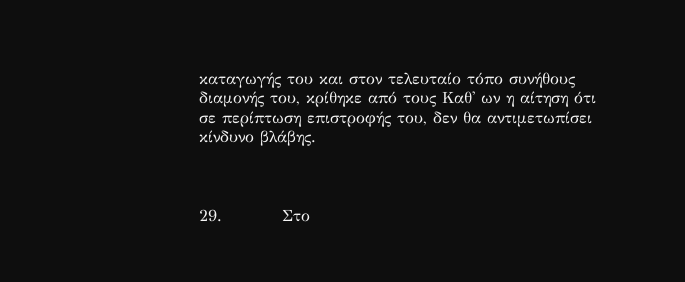καταγωγής του και στον τελευταίο τόπο συνήθους διαμονής του, κρίθηκε από τους Καθ' ων η αίτηση ότι σε περίπτωση επιστροφής του, δεν θα αντιμετωπίσει κίνδυνο βλάβης.



29.          Στο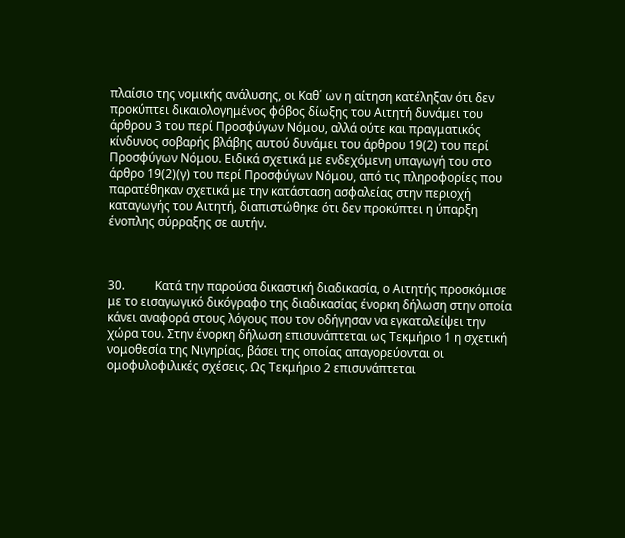πλαίσιο της νομικής ανάλυσης, οι Καθ΄ ων η αίτηση κατέληξαν ότι δεν προκύπτει δικαιολογημένος φόβος δίωξης του Αιτητή δυνάμει του άρθρου 3 του περί Προσφύγων Νόμου, αλλά ούτε και πραγματικός κίνδυνος σοβαρής βλάβης αυτού δυνάμει του άρθρου 19(2) του περί Προσφύγων Νόμου. Ειδικά σχετικά με ενδεχόμενη υπαγωγή του στο άρθρο 19(2)(γ) του περί Προσφύγων Νόμου, από τις πληροφορίες που παρατέθηκαν σχετικά με την κατάσταση ασφαλείας στην περιοχή καταγωγής του Αιτητή, διαπιστώθηκε ότι δεν προκύπτει η ύπαρξη ένοπλης σύρραξης σε αυτήν.



30.          Κατά την παρούσα δικαστική διαδικασία, ο Αιτητής προσκόμισε με το εισαγωγικό δικόγραφο της διαδικασίας ένορκη δήλωση στην οποία κάνει αναφορά στους λόγους που τον οδήγησαν να εγκαταλείψει την χώρα του. Στην ένορκη δήλωση επισυνάπτεται ως Τεκμήριο 1 η σχετική νομοθεσία της Νιγηρίας, βάσει της οποίας απαγορεύονται οι ομοφυλοφιλικές σχέσεις. Ως Τεκμήριο 2 επισυνάπτεται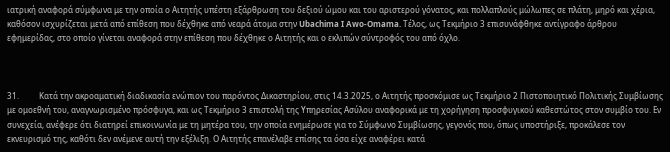ιατρική αναφορά σύμφωνα με την οποία ο Αιτητής υπέστη εξάρθρωση του δεξιού ώμου και του αριστερού γόνατος, και πολλαπλούς μώλωπες σε πλάτη, μηρό και χέρια, καθόσον ισχυρίζεται μετά από επίθεση που δέχθηκε από νεαρά άτομα στην Ubachima I Awo-Omama. Τέλος, ως Τεκμήριο 3 επισυνάφθηκε αντίγραφο άρθρου εφημερίδας, στο οποίο γίνεται αναφορά στην επίθεση που δέχθηκε ο Αιτητής και ο εκλιπών σύντροφός του από όχλο.



31.          Κατά την ακροαματική διαδικασία ενώπιον του παρόντος Δικαστηρίου, στις 14.3.2025, ο Αιτητής προσκόμισε ως Τεκμήριο 2 Πιστοποιητικό Πολιτικής Συμβίωσης με ομοεθνή του, αναγνωρισμένο πρόσφυγα, και ως Τεκμήριο 3 επιστολή της Υπηρεσίας Ασύλου αναφορικά με τη χορήγηση προσφυγικού καθεστώτος στον συμβίο του. Εν συνεχεία, ανέφερε ότι διατηρεί επικοινωνία με τη μητέρα του, την οποία ενημέρωσε για το Σύμφωνο Συμβίωσης, γεγονός που, όπως υποστήριξε, προκάλεσε τον εκνευρισμό της, καθότι δεν ανέμενε αυτή την εξέλιξη. Ο Αιτητής επανέλαβε επίσης τα όσα είχε αναφέρει κατά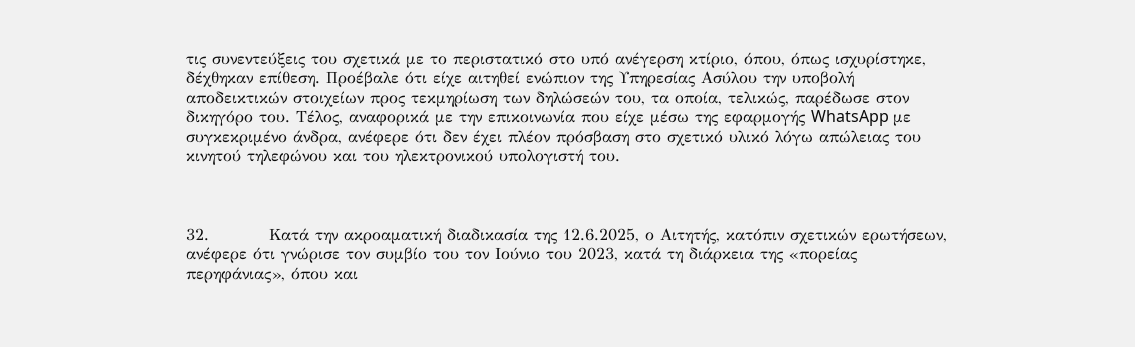τις συνεντεύξεις του σχετικά με το περιστατικό στο υπό ανέγερση κτίριο, όπου, όπως ισχυρίστηκε, δέχθηκαν επίθεση. Προέβαλε ότι είχε αιτηθεί ενώπιον της Υπηρεσίας Ασύλου την υποβολή αποδεικτικών στοιχείων προς τεκμηρίωση των δηλώσεών του, τα οποία, τελικώς, παρέδωσε στον δικηγόρο του. Τέλος, αναφορικά με την επικοινωνία που είχε μέσω της εφαρμογής WhatsApp με συγκεκριμένο άνδρα, ανέφερε ότι δεν έχει πλέον πρόσβαση στο σχετικό υλικό λόγω απώλειας του κινητού τηλεφώνου και του ηλεκτρονικού υπολογιστή του.



32.          Κατά την ακροαματική διαδικασία της 12.6.2025, ο Αιτητής, κατόπιν σχετικών ερωτήσεων, ανέφερε ότι γνώρισε τον συμβίο του τον Ιούνιο του 2023, κατά τη διάρκεια της «πορείας περηφάνιας», όπου και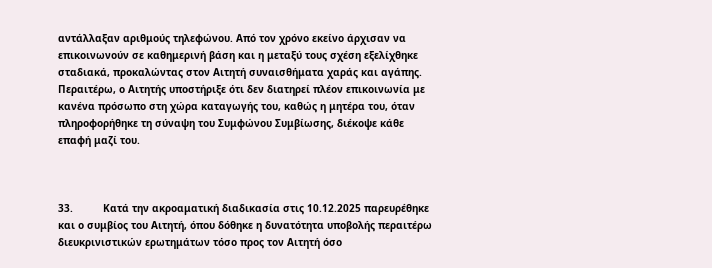αντάλλαξαν αριθμούς τηλεφώνου. Από τον χρόνο εκείνο άρχισαν να επικοινωνούν σε καθημερινή βάση και η μεταξύ τους σχέση εξελίχθηκε σταδιακά, προκαλώντας στον Αιτητή συναισθήματα χαράς και αγάπης. Περαιτέρω, ο Αιτητής υποστήριξε ότι δεν διατηρεί πλέον επικοινωνία με κανένα πρόσωπο στη χώρα καταγωγής του, καθώς η μητέρα του, όταν πληροφορήθηκε τη σύναψη του Συμφώνου Συμβίωσης, διέκοψε κάθε επαφή μαζί του.



33.          Κατά την ακροαματική διαδικασία στις 10.12.2025 παρευρέθηκε και ο συμβίος του Αιτητή, όπου δόθηκε η δυνατότητα υποβολής περαιτέρω διευκρινιστικών ερωτημάτων τόσο προς τον Αιτητή όσο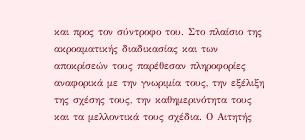και προς τον σύντροφο του. Στο πλαίσιο της ακροαματικής διαδικασίας και των αποκρίσεών τους παρέθεσαν πληροφορίες αναφορικά με την γνωριμία τους, την εξέλιξη της σχέσης τους, την καθημερινότητα τους και τα μελλοντικά τους σχέδια. Ο Αιτητής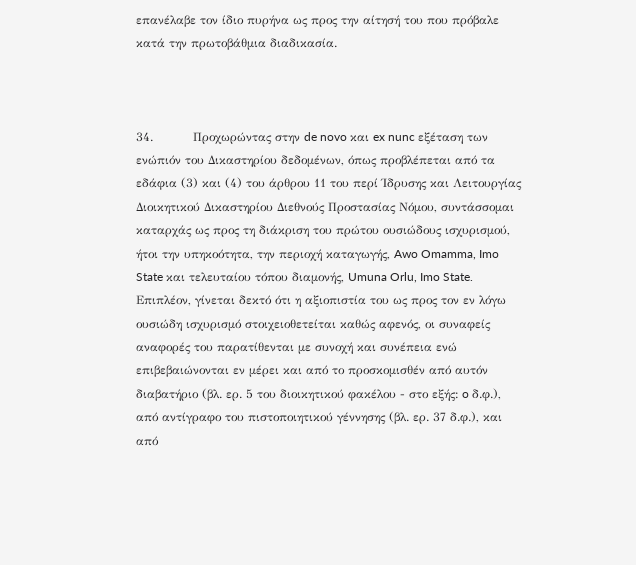επανέλαβε τον ίδιο πυρήνα ως προς την αίτησή του που πρόβαλε κατά την πρωτοβάθμια διαδικασία.



34.          Προχωρώντας στην de novo και ex nunc εξέταση των ενώπιόν του Δικαστηρίου δεδομένων, όπως προβλέπεται από τα εδάφια (3) και (4) του άρθρου 11 του περί Ίδρυσης και Λειτουργίας Διοικητικού Δικαστηρίου Διεθνούς Προστασίας Νόμου, συντάσσομαι καταρχάς ως προς τη διάκριση του πρώτου ουσιώδους ισχυρισμού, ήτοι την υπηκοότητα, την περιοχή καταγωγής, Awo Omamma, Imo State και τελευταίου τόπου διαμονής, Umuna Orlu, Imo State. Επιπλέον, γίνεται δεκτό ότι η αξιοπιστία του ως προς τον εν λόγω ουσιώδη ισχυρισμό στοιχειοθετείται καθώς αφενός, οι συναφείς αναφορές του παρατίθενται με συνοχή και συνέπεια ενώ επιβεβαιώνονται εν μέρει και από το προσκομισθέν από αυτόν διαβατήριο (βλ. ερ. 5 του διοικητικού φακέλου - στο εξής: o δ.φ.), από αντίγραφο του πιστοποιητικού γέννησης (βλ. ερ. 37 δ.φ.), και από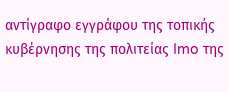αντίγραφο εγγράφου της τοπικής κυβέρνησης της πολιτείας Imo της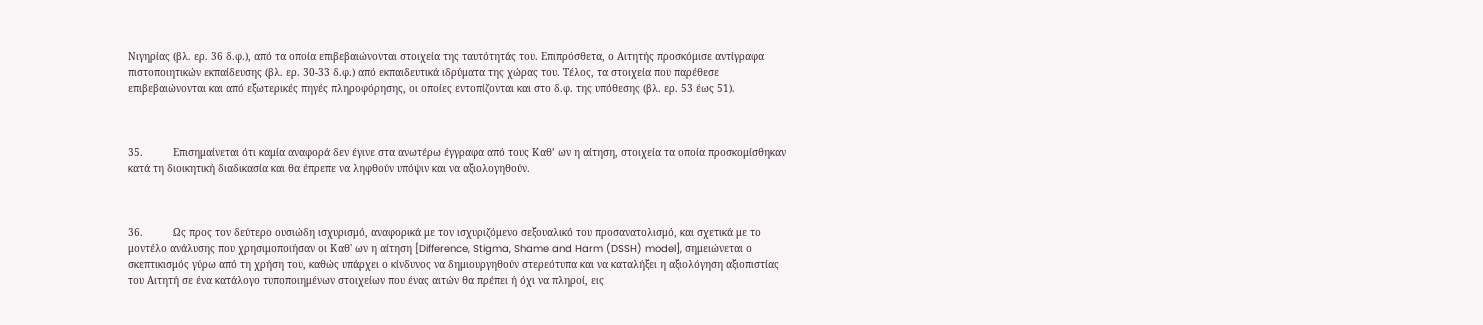Νιγηρίας (βλ. ερ. 36 δ.φ.), από τα οποία επιβεβαιώνονται στοιχεία της ταυτότητάς του. Επιπρόσθετα, ο Αιτητής προσκόμισε αντίγραφα πιστοποιητικών εκπαίδευσης (βλ. ερ. 30-33 δ.φ.) από εκπαιδευτικά ιδρύματα της χώρας του. Τέλος, τα στοιχεία που παρέθεσε επιβεβαιώνονται και από εξωτερικές πηγές πληροφόρησης, οι οποίες εντοπίζονται και στο δ.φ. της υπόθεσης (βλ. ερ. 53 έως 51).



35.          Επισημαίνεται ότι καμία αναφορά δεν έγινε στα ανωτέρω έγγραφα από τους Καθ’ ων η αίτηση, στοιχεία τα οποία προσκομίσθηκαν κατά τη διοικητική διαδικασία και θα έπρεπε να ληφθούν υπόψιν και να αξιολογηθούν.



36.          Ως προς τον δεύτερο ουσιώδη ισχυρισμό, αναφορικά με τον ισχυριζόμενο σεξουαλικό του προσανατολισμό, και σχετικά με το μοντέλο ανάλυσης που χρησιμοποιήσαν οι Καθ' ων η αίτηση [Difference, Stigma, Shame and Harm (DSSH) model], σημειώνεται ο σκεπτικισμός γύρω από τη χρήση του, καθώς υπάρχει ο κίνδυνος να δημιουργηθούν στερεότυπα και να καταλήξει η αξιολόγηση αξιοπιστίας του Αιτητή σε ένα κατάλογο τυποποιημένων στοιχείων που ένας αιτών θα πρέπει ή όχι να πληροί, εις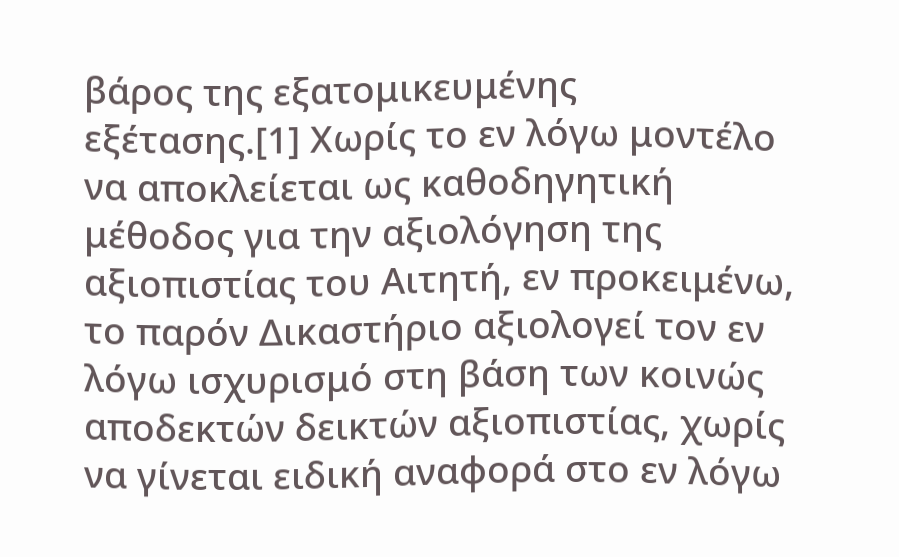βάρος της εξατομικευμένης εξέτασης.[1] Χωρίς το εν λόγω μοντέλο να αποκλείεται ως καθοδηγητική μέθοδος για την αξιολόγηση της αξιοπιστίας του Αιτητή, εν προκειμένω, το παρόν Δικαστήριο αξιολογεί τον εν λόγω ισχυρισμό στη βάση των κοινώς αποδεκτών δεικτών αξιοπιστίας, χωρίς να γίνεται ειδική αναφορά στο εν λόγω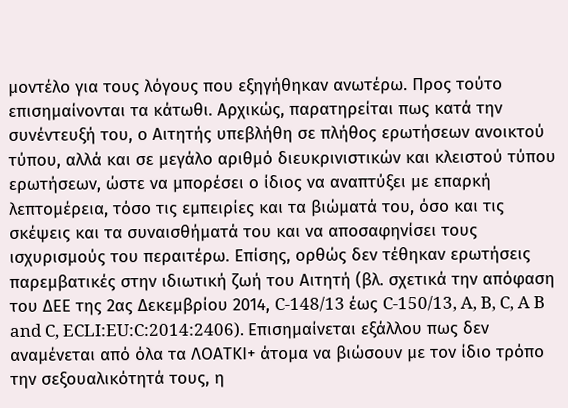μοντέλο για τους λόγους που εξηγήθηκαν ανωτέρω. Προς τούτο επισημαίνονται τα κάτωθι. Αρχικώς, παρατηρείται πως κατά την συνέντευξή του, ο Αιτητής υπεβλήθη σε πλήθος ερωτήσεων ανοικτού τύπου, αλλά και σε μεγάλο αριθμό διευκρινιστικών και κλειστού τύπου ερωτήσεων, ώστε να μπορέσει ο ίδιος να αναπτύξει με επαρκή λεπτομέρεια, τόσο τις εμπειρίες και τα βιώματά του, όσο και τις σκέψεις και τα συναισθήματά του και να αποσαφηνίσει τους ισχυρισμούς του περαιτέρω. Επίσης, ορθώς δεν τέθηκαν ερωτήσεις παρεμβατικές στην ιδιωτική ζωή του Αιτητή (βλ. σχετικά την απόφαση του ΔΕΕ της 2ας Δεκεμβρίου 2014, C-148/13 έως C-150/13, A, B, C, A B and C, ECLI:EU:C:2014:2406). Επισημαίνεται εξάλλου πως δεν αναμένεται από όλα τα ΛΟΑΤΚI+ άτομα να βιώσουν με τον ίδιο τρόπο την σεξουαλικότητά τους, η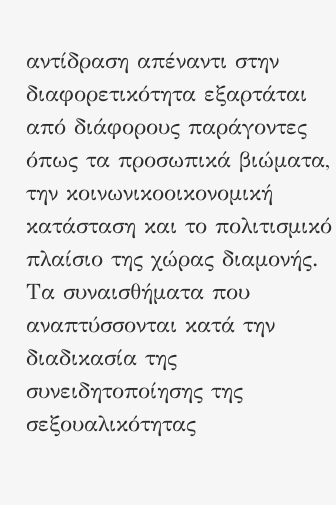αντίδραση απέναντι στην διαφορετικότητα εξαρτάται από διάφορους παράγοντες όπως τα προσωπικά βιώματα, την κοινωνικοοικονομική κατάσταση και το πολιτισμικό πλαίσιο της χώρας διαμονής. Τα συναισθήματα που αναπτύσσονται κατά την διαδικασία της συνειδητοποίησης της σεξουαλικότητας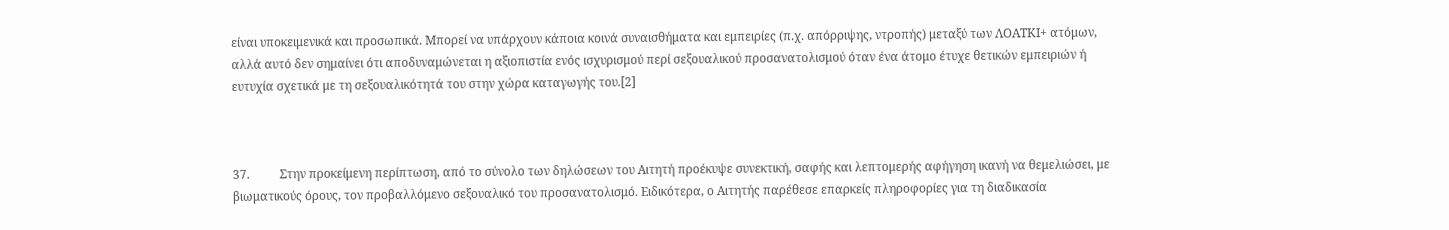είναι υποκειμενικά και προσωπικά. Μπορεί να υπάρχουν κάποια κοινά συναισθήματα και εμπειρίες (π.χ. απόρριψης, ντροπής) μεταξύ των ΛΟΑΤΚΙ+ ατόμων, αλλά αυτό δεν σημαίνει ότι αποδυναμώνεται η αξιοπιστία ενός ισχυρισμού περί σεξουαλικού προσανατολισμού όταν ένα άτομο έτυχε θετικών εμπειριών ή ευτυχία σχετικά με τη σεξουαλικότητά του στην χώρα καταγωγής του.[2]



37.          Στην προκείμενη περίπτωση, από το σύνολο των δηλώσεων του Αιτητή προέκυψε συνεκτική, σαφής και λεπτομερής αφήγηση ικανή να θεμελιώσει, με βιωματικούς όρους, τον προβαλλόμενο σεξουαλικό του προσανατολισμό. Ειδικότερα, ο Αιτητής παρέθεσε επαρκείς πληροφορίες για τη διαδικασία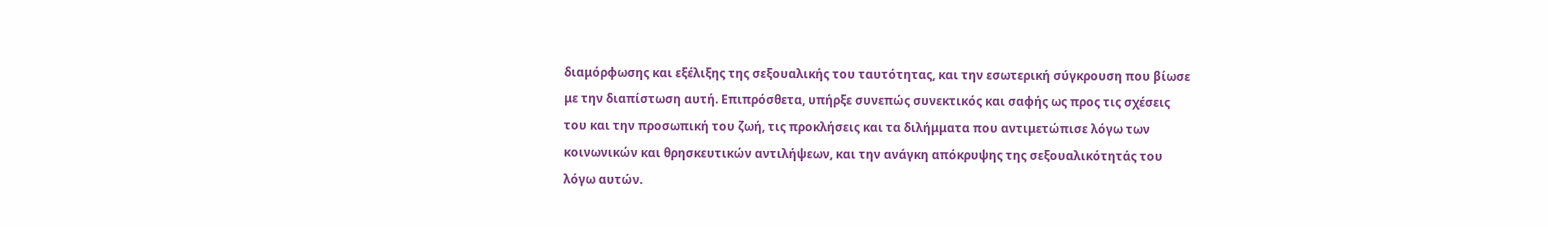διαμόρφωσης και εξέλιξης της σεξουαλικής του ταυτότητας, και την εσωτερική σύγκρουση που βίωσε με την διαπίστωση αυτή. Επιπρόσθετα, υπήρξε συνεπώς συνεκτικός και σαφής ως προς τις σχέσεις του και την προσωπική του ζωή, τις προκλήσεις και τα διλήμματα που αντιμετώπισε λόγω των κοινωνικών και θρησκευτικών αντιλήψεων, και την ανάγκη απόκρυψης της σεξουαλικότητάς του λόγω αυτών.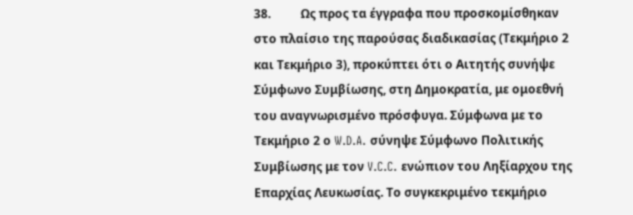38.          Ως προς τα έγγραφα που προσκομίσθηκαν στο πλαίσιο της παρούσας διαδικασίας (Τεκμήριο 2 και Τεκμήριο 3), προκύπτει ότι ο Αιτητής συνήψε Σύμφωνο Συμβίωσης, στη Δημοκρατία, με ομοεθνή του αναγνωρισμένο πρόσφυγα. Σύμφωνα με το Τεκμήριο 2 ο W.D.A. σύνηψε Σύμφωνο Πολιτικής Συμβίωσης με τον V.C.C. ενώπιον του Ληξίαρχου της Επαρχίας Λευκωσίας. Το συγκεκριμένο τεκμήριο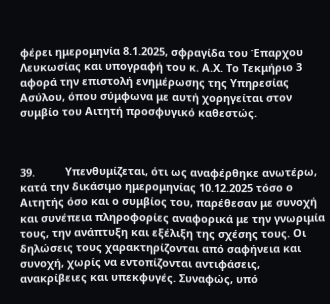φέρει ημερομηνία 8.1.2025, σφραγίδα του Έπαρχου Λευκωσίας και υπογραφή του κ. Α.Χ. Το Τεκμήριο 3 αφορά την επιστολή ενημέρωσης της Υπηρεσίας Ασύλου, όπου σύμφωνα με αυτή χορηγείται στον συμβίο του Αιτητή προσφυγικό καθεστώς.



39.          Υπενθυμίζεται, ότι ως αναφέρθηκε ανωτέρω, κατά την δικάσιμο ημερομηνίας 10.12.2025 τόσο ο Αιτητής όσο και ο συμβίος του, παρέθεσαν με συνοχή και συνέπεια πληροφορίες αναφορικά με την γνωριμία τους, την ανάπτυξη και εξέλιξη της σχέσης τους. Οι δηλώσεις τους χαρακτηρίζονται από σαφήνεια και συνοχή, χωρίς να εντοπίζονται αντιφάσεις, ανακρίβειες και υπεκφυγές. Συναφώς, υπό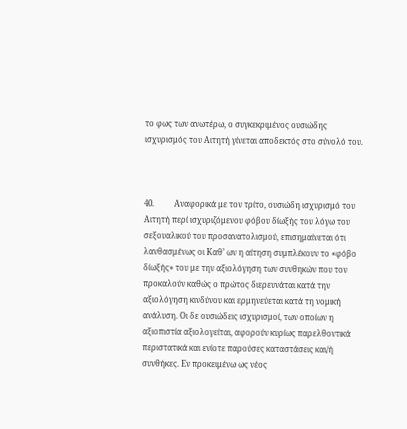το φως των ανωτέρω, ο συγκεκριμένος ουσιώδης ισχυρισμός του Αιτητή γίνεται αποδεκτός στο σύνολό του.



40.          Αναφορικά με τον τρίτο, ουσιώδη ισχυρισμό του Αιτητή περί ισχυριζόμενου φόβου δίωξής του λόγω του σεξουαλικού του προσανατολισμού, επισημαίνεται ότι λανθασμένως οι Καθ’ ων η αίτηση συμπλέκουν το «φόβο δίωξής» του με την αξιολόγηση των συνθηκών που τον προκαλούν καθώς ο πρώτος διερευνάται κατά την αξιολόγηση κινδύνου και ερμηνεύεται κατά τη νομική ανάλυση. Οι δε ουσιώδεις ισχυρισμοί, των οποίων η αξιοπιστία αξιολογείται, αφορούν κυρίως παρελθοντικά περιστατικά και ενίοτε παρούσες καταστάσεις και/ή συνθήκες. Εν προκειμένω ως νέος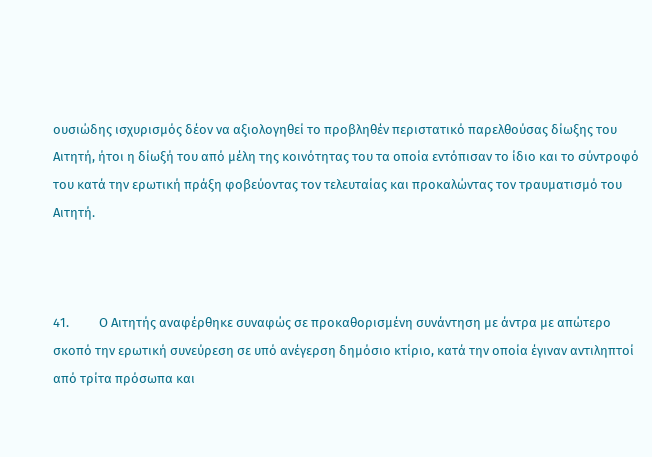ουσιώδης ισχυρισμός δέον να αξιολογηθεί το προβληθέν περιστατικό παρελθούσας δίωξης του Αιτητή, ήτοι η δίωξή του από μέλη της κοινότητας του τα οποία εντόπισαν το ίδιο και το σύντροφό του κατά την ερωτική πράξη φοβεύοντας τον τελευταίας και προκαλώντας τον τραυματισμό του Αιτητή.



41.          Ο Αιτητής αναφέρθηκε συναφώς σε προκαθορισμένη συνάντηση με άντρα με απώτερο σκοπό την ερωτική συνεύρεση σε υπό ανέγερση δημόσιο κτίριο, κατά την οποία έγιναν αντιληπτοί από τρίτα πρόσωπα και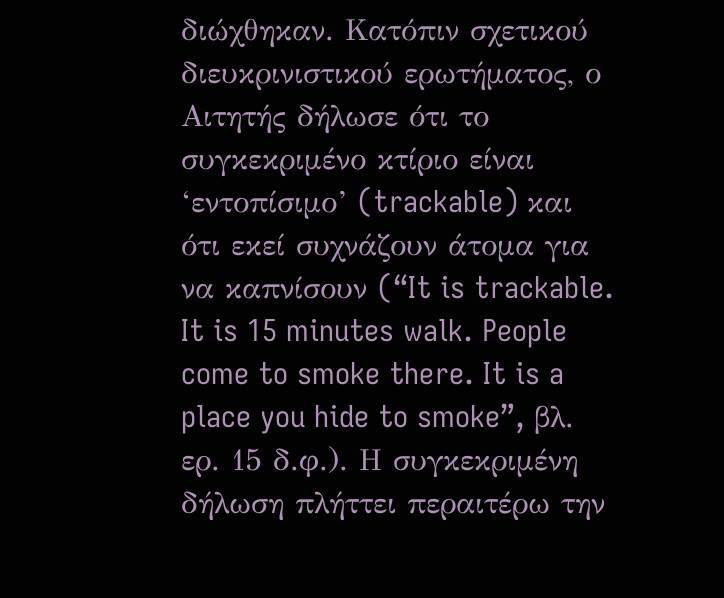διώχθηκαν. Κατόπιν σχετικού διευκρινιστικού ερωτήματος, ο Αιτητής δήλωσε ότι το συγκεκριμένο κτίριο είναι ‘εντοπίσιμο’ (trackable) και ότι εκεί συχνάζουν άτομα για να καπνίσουν (“It is trackable. It is 15 minutes walk. People come to smoke there. It is a place you hide to smoke”, βλ. ερ. 15 δ.φ.). Η συγκεκριμένη δήλωση πλήττει περαιτέρω την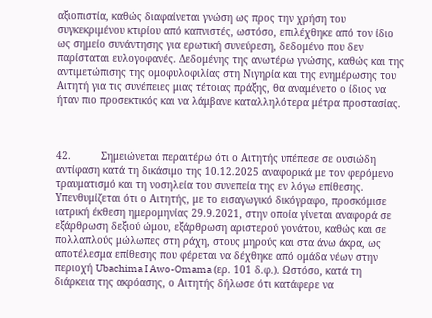αξιοπιστία, καθώς διαφαίνεται γνώση ως προς την χρήση του συγκεκριμένου κτιρίου από καπνιστές, ωστόσο, επιλέχθηκε από τον ίδιο ως σημείο συνάντησης για ερωτική συνεύρεση, δεδομένο που δεν παρίσταται ευλογοφανές. Δεδομένης της ανωτέρω γνώσης, καθώς και της αντιμετώπισης της ομοφυλοφιλίας στη Νιγηρία και της ενημέρωσης του Αιτητή για τις συνέπειες μιας τέτοιας πράξης, θα αναμένετο ο ίδιος να ήταν πιο προσεκτικός και να λάμβανε καταλληλότερα μέτρα προστασίας.



42.          Σημειώνεται περαιτέρω ότι ο Αιτητής υπέπεσε σε ουσιώδη αντίφαση κατά τη δικάσιμο της 10.12.2025 αναφορικά με τον φερόμενο τραυματισμό και τη νοσηλεία του συνεπεία της εν λόγω επίθεσης. Υπενθυμίζεται ότι ο Αιτητής, με το εισαγωγικό δικόγραφο, προσκόμισε ιατρική έκθεση ημερομηνίας 29.9.2021, στην οποία γίνεται αναφορά σε εξάρθρωση δεξιού ώμου, εξάρθρωση αριστερού γονάτου, καθώς και σε πολλαπλούς μώλωπες στη ράχη, στους μηρούς και στα άνω άκρα, ως αποτέλεσμα επίθεσης που φέρεται να δέχθηκε από ομάδα νέων στην περιοχή Ubachima I Awo-Omama (ερ. 101 δ.φ.). Ωστόσο, κατά τη διάρκεια της ακρόασης, ο Αιτητής δήλωσε ότι κατάφερε να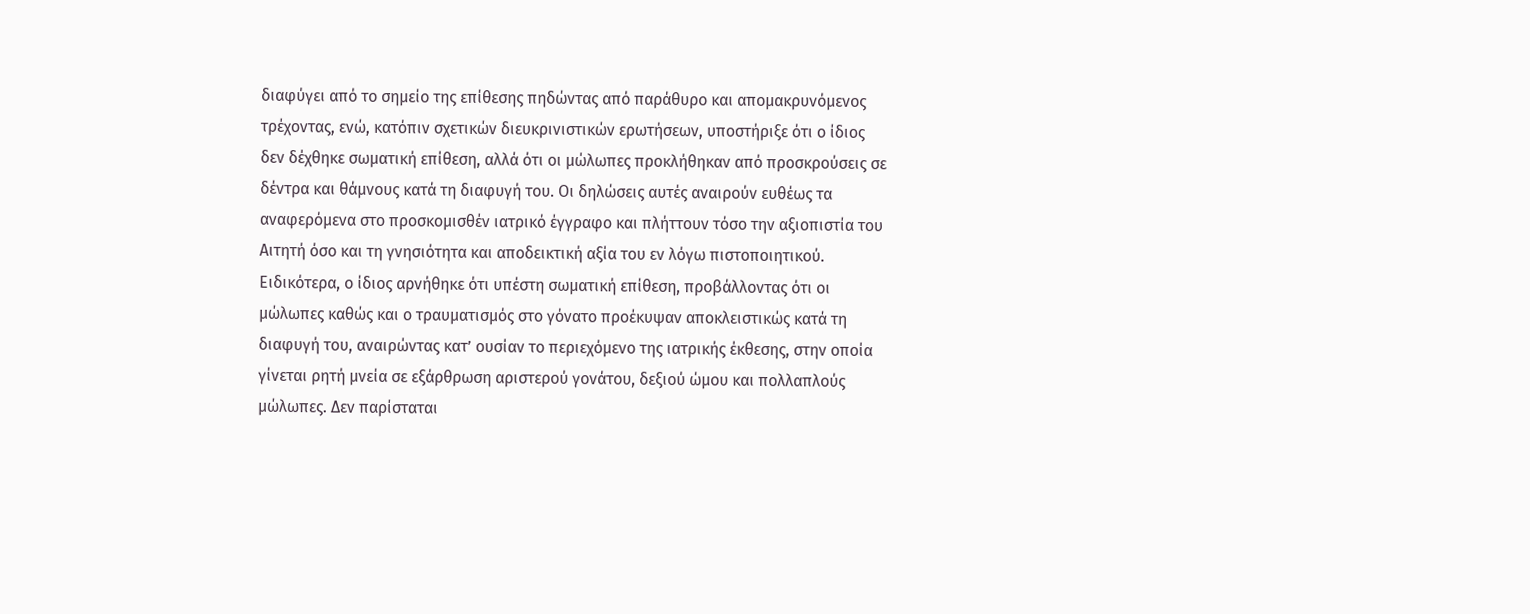διαφύγει από το σημείο της επίθεσης πηδώντας από παράθυρο και απομακρυνόμενος τρέχοντας, ενώ, κατόπιν σχετικών διευκρινιστικών ερωτήσεων, υποστήριξε ότι ο ίδιος δεν δέχθηκε σωματική επίθεση, αλλά ότι οι μώλωπες προκλήθηκαν από προσκρούσεις σε δέντρα και θάμνους κατά τη διαφυγή του. Οι δηλώσεις αυτές αναιρούν ευθέως τα αναφερόμενα στο προσκομισθέν ιατρικό έγγραφο και πλήττουν τόσο την αξιοπιστία του Αιτητή όσο και τη γνησιότητα και αποδεικτική αξία του εν λόγω πιστοποιητικού. Ειδικότερα, ο ίδιος αρνήθηκε ότι υπέστη σωματική επίθεση, προβάλλοντας ότι οι μώλωπες καθώς και ο τραυματισμός στο γόνατο προέκυψαν αποκλειστικώς κατά τη διαφυγή του, αναιρώντας κατ’ ουσίαν το περιεχόμενο της ιατρικής έκθεσης, στην οποία γίνεται ρητή μνεία σε εξάρθρωση αριστερού γονάτου, δεξιού ώμου και πολλαπλούς μώλωπες. Δεν παρίσταται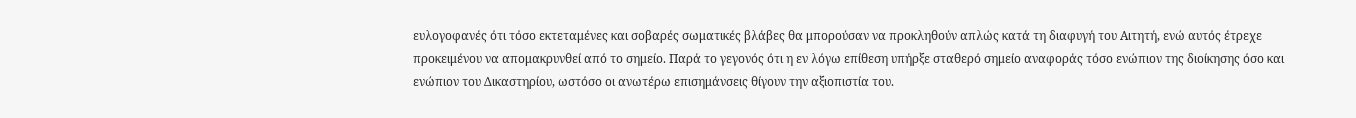ευλογοφανές ότι τόσο εκτεταμένες και σοβαρές σωματικές βλάβες θα μπορούσαν να προκληθούν απλώς κατά τη διαφυγή του Αιτητή, ενώ αυτός έτρεχε προκειμένου να απομακρυνθεί από το σημείο. Παρά το γεγονός ότι η εν λόγω επίθεση υπήρξε σταθερό σημείο αναφοράς τόσο ενώπιον της διοίκησης όσο και ενώπιον του Δικαστηρίου, ωστόσο οι ανωτέρω επισημάνσεις θίγουν την αξιοπιστία του.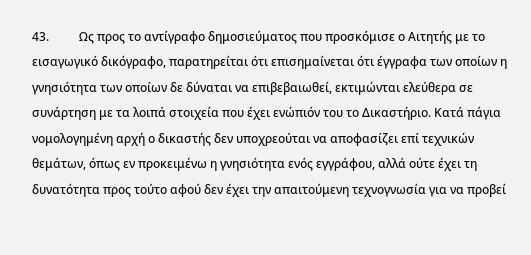43.          Ως προς το αντίγραφο δημοσιεύματος που προσκόμισε ο Αιτητής με το εισαγωγικό δικόγραφο, παρατηρείται ότι επισημαίνεται ότι έγγραφα των οποίων η γνησιότητα των οποίων δε δύναται να επιβεβαιωθεί, εκτιμώνται ελεύθερα σε συνάρτηση με τα λοιπά στοιχεία που έχει ενώπιόν του το Δικαστήριο. Κατά πάγια νομολογημένη αρχή ο δικαστής δεν υποχρεούται να αποφασίζει επί τεχνικών θεμάτων, όπως εν προκειμένω η γνησιότητα ενός εγγράφου, αλλά ούτε έχει τη δυνατότητα προς τούτο αφού δεν έχει την απαιτούμενη τεχνογνωσία για να προβεί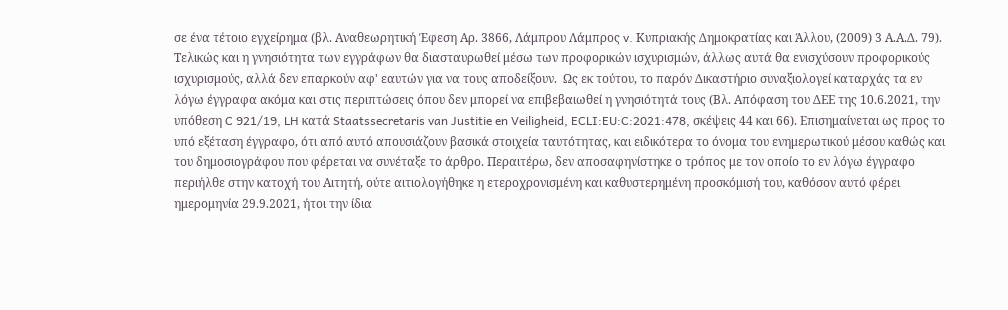σε ένα τέτοιο εγχείρημα (βλ. Αναθεωρητική Έφεση Αρ. 3866, Λάμπρου Λάμπρος v. Κυπριακής Δημοκρατίας και Άλλου, (2009) 3 Α.Α.Δ. 79). Τελικώς και η γνησιότητα των εγγράφων θα διασταυρωθεί μέσω των προφορικών ισχυρισμών, άλλως αυτά θα ενισχύσουν προφορικούς ισχυρισμούς, αλλά δεν επαρκούν αφ' εαυτών για να τους αποδείξουν.  Ως εκ τούτου, το παρόν Δικαστήριο συναξιολογεί καταρχάς τα εν λόγω έγγραφα ακόμα και στις περιπτώσεις όπου δεν μπορεί να επιβεβαιωθεί η γνησιότητά τους (Βλ. Απόφαση του ΔΕΕ της 10.6.2021, την υπόθεση C 921/19, LH κατά Staatssecretaris van Justitie en Veiligheid, ECLI:EU:C:2021:478, σκέψεις 44 και 66). Επισημαίνεται ως προς το υπό εξέταση έγγραφο, ότι από αυτό απουσιάζουν βασικά στοιχεία ταυτότητας, και ειδικότερα το όνομα του ενημερωτικού μέσου καθώς και του δημοσιογράφου που φέρεται να συνέταξε το άρθρο. Περαιτέρω, δεν αποσαφηνίστηκε ο τρόπος με τον οποίο το εν λόγω έγγραφο περιήλθε στην κατοχή του Αιτητή, ούτε αιτιολογήθηκε η ετεροχρονισμένη και καθυστερημένη προσκόμισή του, καθόσον αυτό φέρει ημερομηνία 29.9.2021, ήτοι την ίδια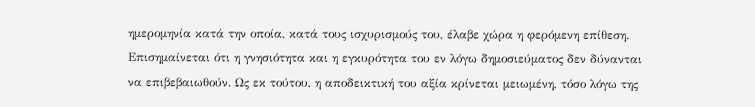ημερομηνία κατά την οποία, κατά τους ισχυρισμούς του, έλαβε χώρα η φερόμενη επίθεση. Επισημαίνεται ότι η γνησιότητα και η εγκυρότητα του εν λόγω δημοσιεύματος δεν δύνανται να επιβεβαιωθούν. Ως εκ τούτου, η αποδεικτική του αξία κρίνεται μειωμένη, τόσο λόγω της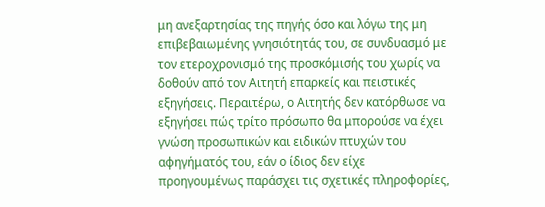μη ανεξαρτησίας της πηγής όσο και λόγω της μη επιβεβαιωμένης γνησιότητάς του, σε συνδυασμό με τον ετεροχρονισμό της προσκόμισής του χωρίς να δοθούν από τον Αιτητή επαρκείς και πειστικές εξηγήσεις. Περαιτέρω, ο Αιτητής δεν κατόρθωσε να εξηγήσει πώς τρίτο πρόσωπο θα μπορούσε να έχει γνώση προσωπικών και ειδικών πτυχών του αφηγήματός του, εάν ο ίδιος δεν είχε προηγουμένως παράσχει τις σχετικές πληροφορίες,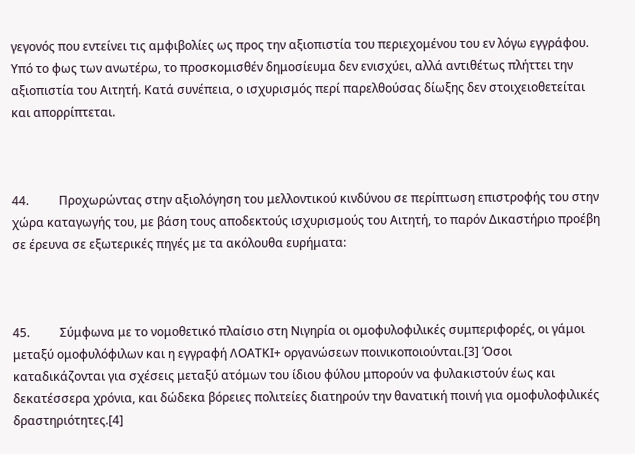γεγονός που εντείνει τις αμφιβολίες ως προς την αξιοπιστία του περιεχομένου του εν λόγω εγγράφου. Υπό το φως των ανωτέρω, το προσκομισθέν δημοσίευμα δεν ενισχύει, αλλά αντιθέτως πλήττει την αξιοπιστία του Αιτητή. Κατά συνέπεια, ο ισχυρισμός περί παρελθούσας δίωξης δεν στοιχειοθετείται και απορρίπτεται.



44.          Προχωρώντας στην αξιολόγηση του μελλοντικού κινδύνου σε περίπτωση επιστροφής του στην χώρα καταγωγής του, με βάση τους αποδεκτούς ισχυρισμούς του Αιτητή, το παρόν Δικαστήριο προέβη σε έρευνα σε εξωτερικές πηγές με τα ακόλουθα ευρήματα:



45.          Σύμφωνα με το νομοθετικό πλαίσιο στη Νιγηρία οι ομοφυλοφιλικές συμπεριφορές, οι γάμοι μεταξύ ομοφυλόφιλων και η εγγραφή ΛΟΑΤΚΙ+ οργανώσεων ποινικοποιούνται.[3] Όσοι καταδικάζονται για σχέσεις μεταξύ ατόμων του ίδιου φύλου μπορούν να φυλακιστούν έως και δεκατέσσερα χρόνια, και δώδεκα βόρειες πολιτείες διατηρούν την θανατική ποινή για ομοφυλοφιλικές δραστηριότητες.[4]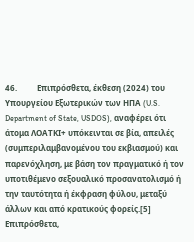46.          Επιπρόσθετα, έκθεση (2024) του Υπουργείου Εξωτερικών των ΗΠΑ (U.S. Department of State, USDOS), αναφέρει ότι άτομα ΛΟΑΤΚΙ+ υπόκεινται σε βία, απειλές (συμπεριλαμβανομένου του εκβιασμού) και παρενόχληση, με βάση τον πραγματικό ή τον υποτιθέμενο σεξουαλικό προσανατολισμό ή την ταυτότητα ή έκφραση φύλου, μεταξύ άλλων και από κρατικούς φορείς.[5] Επιπρόσθετα,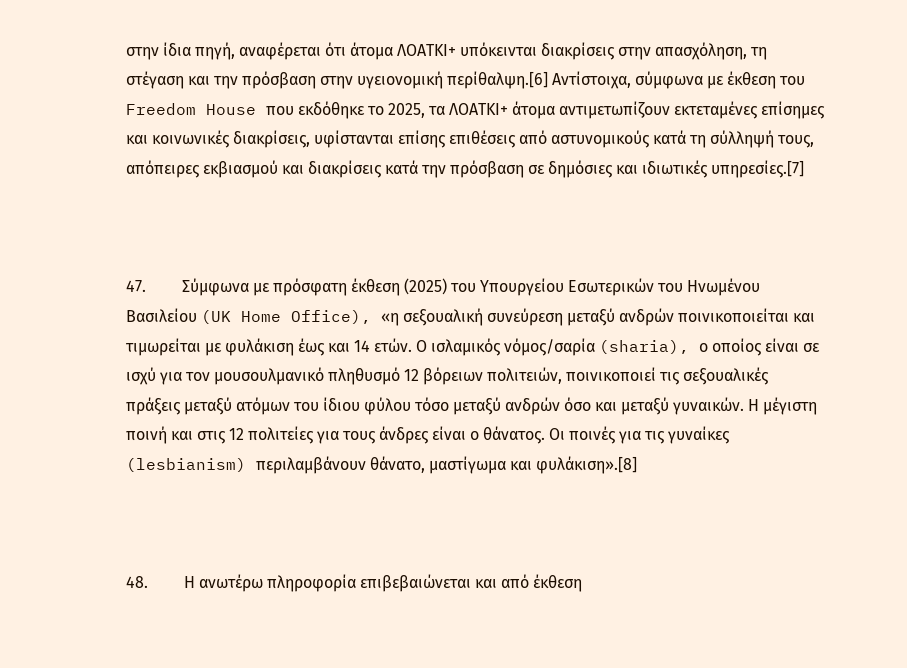στην ίδια πηγή, αναφέρεται ότι άτομα ΛΟΑΤΚΙ+ υπόκεινται διακρίσεις στην απασχόληση, τη στέγαση και την πρόσβαση στην υγειονομική περίθαλψη.[6] Αντίστοιχα, σύμφωνα με έκθεση του Freedom House που εκδόθηκε το 2025, τα ΛΟΑΤΚΙ+ άτομα αντιμετωπίζουν εκτεταμένες επίσημες και κοινωνικές διακρίσεις, υφίστανται επίσης επιθέσεις από αστυνομικούς κατά τη σύλληψή τους, απόπειρες εκβιασμού και διακρίσεις κατά την πρόσβαση σε δημόσιες και ιδιωτικές υπηρεσίες.[7]



47.         Σύμφωνα με πρόσφατη έκθεση (2025) του Υπουργείου Εσωτερικών του Ηνωμένου Βασιλείου (UK Home Office), «η σεξουαλική συνεύρεση μεταξύ ανδρών ποινικοποιείται και τιμωρείται με φυλάκιση έως και 14 ετών. Ο ισλαμικός νόμος/σαρία (sharia), ο οποίος είναι σε ισχύ για τον μουσουλμανικό πληθυσμό 12 βόρειων πολιτειών, ποινικοποιεί τις σεξουαλικές πράξεις μεταξύ ατόμων του ίδιου φύλου τόσο μεταξύ ανδρών όσο και μεταξύ γυναικών. Η μέγιστη ποινή και στις 12 πολιτείες για τους άνδρες είναι ο θάνατος. Οι ποινές για τις γυναίκες (lesbianism) περιλαμβάνουν θάνατο, μαστίγωμα και φυλάκιση».[8]



48.         Η ανωτέρω πληροφορία επιβεβαιώνεται και από έκθεση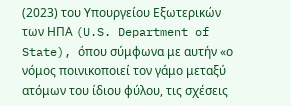(2023) του Υπουργείου Εξωτερικών των ΗΠΑ (U.S. Department of State), όπου σύμφωνα με αυτήν «ο νόμος ποινικοποιεί τον γάμο μεταξύ ατόμων του ίδιου φύλου, τις σχέσεις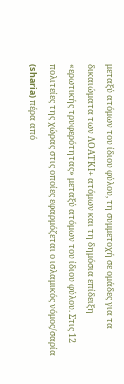μεταξύ ατόμων του ίδιου φύλου, τη συμμετοχή σε ομάδες για τα δικαιώματα των ΛΟΑΤΚΙ+ ατόμων και τη δημόσια επίδειξη «ερωτικής τρυφερότητας» μεταξύ ατόμων του ίδιου φύλου. Στις 12 πολιτείες της χώρας στις οποίες εφαρμόζεται ο ισλαμικός νόμος/σαρία (sharia) πέρα από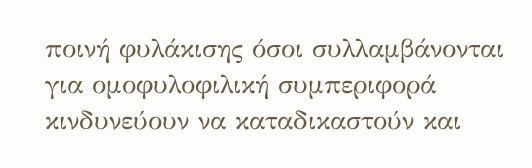ποινή φυλάκισης όσοι συλλαμβάνονται για ομοφυλοφιλική συμπεριφορά κινδυνεύουν να καταδικαστούν και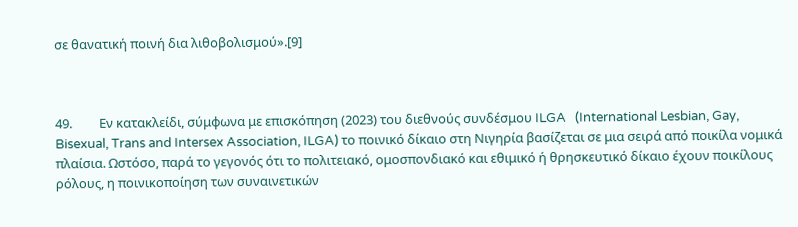σε θανατική ποινή δια λιθοβολισμού».[9]



49.         Εν κατακλείδι, σύμφωνα με επισκόπηση (2023) του διεθνούς συνδέσμου ILGA   (International Lesbian, Gay, Bisexual, Trans and Intersex Association, ILGA) το ποινικό δίκαιο στη Νιγηρία βασίζεται σε μια σειρά από ποικίλα νομικά πλαίσια. Ωστόσο, παρά το γεγονός ότι το πολιτειακό, ομοσπονδιακό και εθιμικό ή θρησκευτικό δίκαιο έχουν ποικίλους ρόλους, η ποινικοποίηση των συναινετικών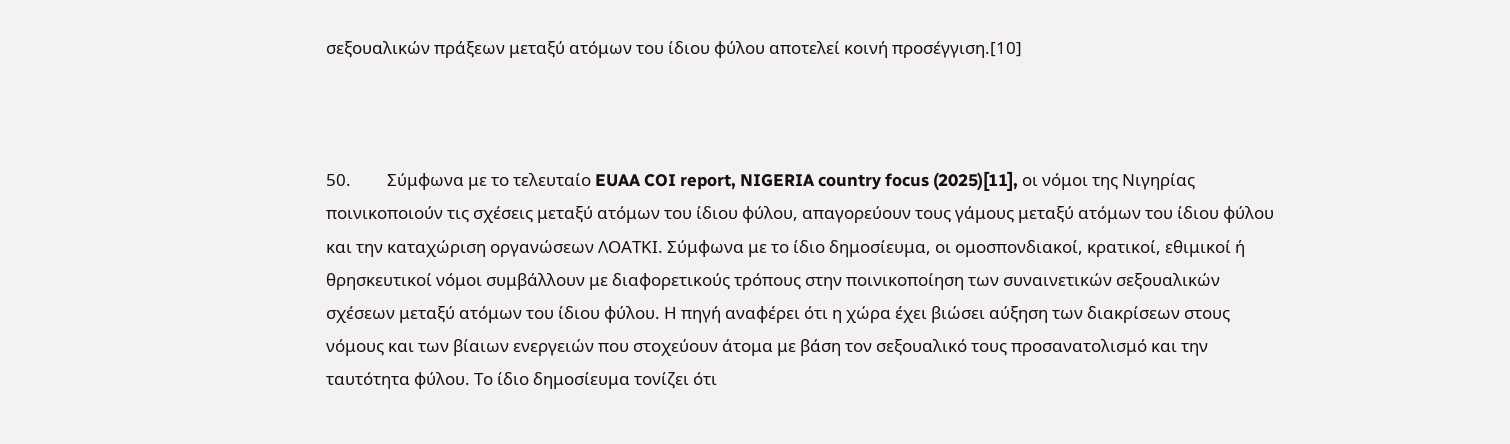σεξουαλικών πράξεων μεταξύ ατόμων του ίδιου φύλου αποτελεί κοινή προσέγγιση.[10]



50.         Σύμφωνα με το τελευταίο EUAA COI report, NIGERIA country focus (2025)[11], οι νόμοι της Νιγηρίας ποινικοποιούν τις σχέσεις μεταξύ ατόμων του ίδιου φύλου, απαγορεύουν τους γάμους μεταξύ ατόμων του ίδιου φύλου και την καταχώριση οργανώσεων ΛΟΑΤΚΙ. Σύμφωνα με το ίδιο δημοσίευμα, οι ομοσπονδιακοί, κρατικοί, εθιμικοί ή θρησκευτικοί νόμοι συμβάλλουν με διαφορετικούς τρόπους στην ποινικοποίηση των συναινετικών σεξουαλικών σχέσεων μεταξύ ατόμων του ίδιου φύλου. Η πηγή αναφέρει ότι η χώρα έχει βιώσει αύξηση των διακρίσεων στους νόμους και των βίαιων ενεργειών που στοχεύουν άτομα με βάση τον σεξουαλικό τους προσανατολισμό και την ταυτότητα φύλου. Το ίδιο δημοσίευμα τονίζει ότι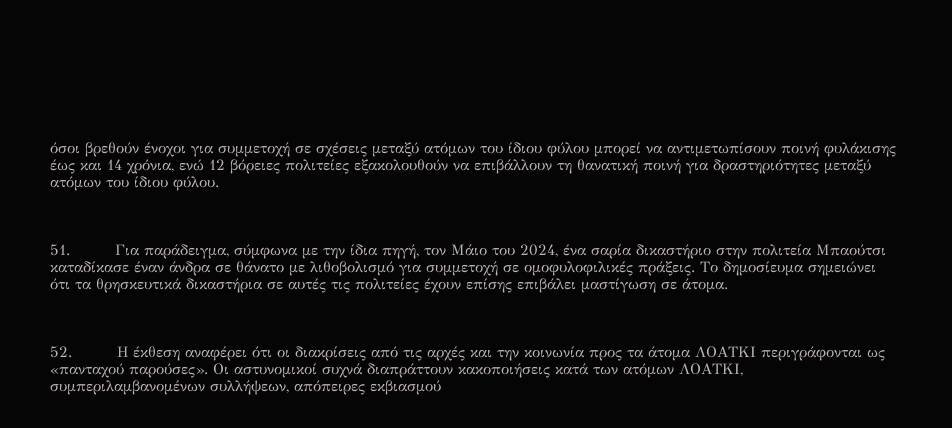όσοι βρεθούν ένοχοι για συμμετοχή σε σχέσεις μεταξύ ατόμων του ίδιου φύλου μπορεί να αντιμετωπίσουν ποινή φυλάκισης έως και 14 χρόνια, ενώ 12 βόρειες πολιτείες εξακολουθούν να επιβάλλουν τη θανατική ποινή για δραστηριότητες μεταξύ ατόμων του ίδιου φύλου.



51.         Για παράδειγμα, σύμφωνα με την ίδια πηγή, τον Μάιο του 2024, ένα σαρία δικαστήριο στην πολιτεία Μπαούτσι καταδίκασε έναν άνδρα σε θάνατο με λιθοβολισμό για συμμετοχή σε ομοφυλοφιλικές πράξεις. Το δημοσίευμα σημειώνει ότι τα θρησκευτικά δικαστήρια σε αυτές τις πολιτείες έχουν επίσης επιβάλει μαστίγωση σε άτομα.



52.         Η έκθεση αναφέρει ότι οι διακρίσεις από τις αρχές και την κοινωνία προς τα άτομα ΛΟΑΤΚΙ περιγράφονται ως «πανταχού παρούσες». Οι αστυνομικοί συχνά διαπράττουν κακοποιήσεις κατά των ατόμων ΛΟΑΤΚΙ, συμπεριλαμβανομένων συλλήψεων, απόπειρες εκβιασμού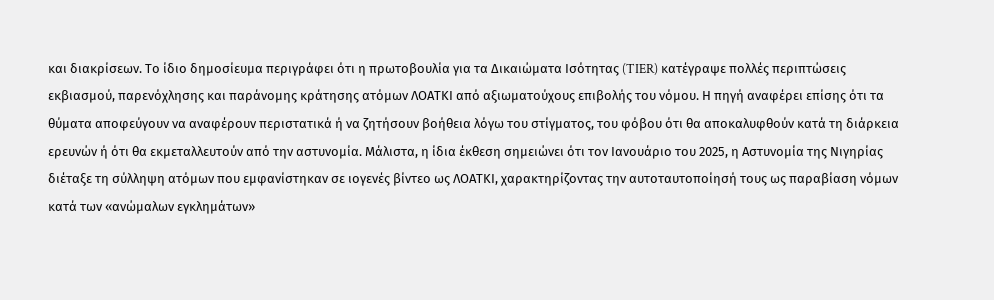και διακρίσεων. Το ίδιο δημοσίευμα περιγράφει ότι η πρωτοβουλία για τα Δικαιώματα Ισότητας (TIER) κατέγραψε πολλές περιπτώσεις εκβιασμού, παρενόχλησης και παράνομης κράτησης ατόμων ΛΟΑΤΚΙ από αξιωματούχους επιβολής του νόμου. Η πηγή αναφέρει επίσης ότι τα θύματα αποφεύγουν να αναφέρουν περιστατικά ή να ζητήσουν βοήθεια λόγω του στίγματος, του φόβου ότι θα αποκαλυφθούν κατά τη διάρκεια ερευνών ή ότι θα εκμεταλλευτούν από την αστυνομία. Μάλιστα, η ίδια έκθεση σημειώνει ότι τον Ιανουάριο του 2025, η Αστυνομία της Νιγηρίας διέταξε τη σύλληψη ατόμων που εμφανίστηκαν σε ιογενές βίντεο ως ΛΟΑΤΚΙ, χαρακτηρίζοντας την αυτοταυτοποίησή τους ως παραβίαση νόμων κατά των «ανώμαλων εγκλημάτων»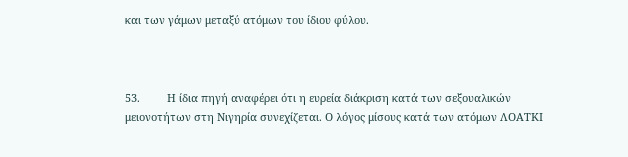και των γάμων μεταξύ ατόμων του ίδιου φύλου.



53.         Η ίδια πηγή αναφέρει ότι η ευρεία διάκριση κατά των σεξουαλικών μειονοτήτων στη Νιγηρία συνεχίζεται. Ο λόγος μίσους κατά των ατόμων ΛΟΑΤΚΙ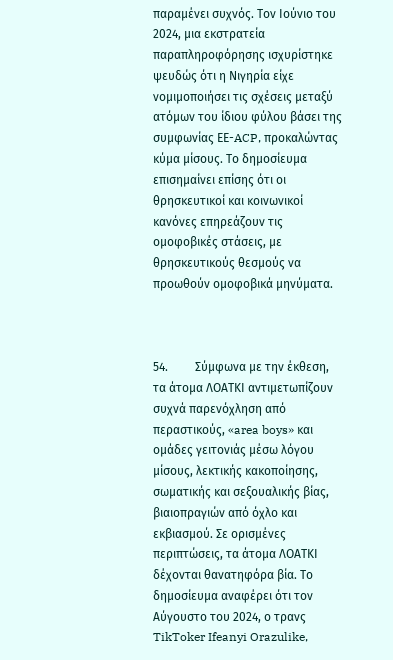παραμένει συχνός. Τον Ιούνιο του 2024, μια εκστρατεία παραπληροφόρησης ισχυρίστηκε ψευδώς ότι η Νιγηρία είχε νομιμοποιήσει τις σχέσεις μεταξύ ατόμων του ίδιου φύλου βάσει της συμφωνίας ΕΕ-ACP, προκαλώντας κύμα μίσους. Το δημοσίευμα επισημαίνει επίσης ότι οι θρησκευτικοί και κοινωνικοί κανόνες επηρεάζουν τις ομοφοβικές στάσεις, με θρησκευτικούς θεσμούς να προωθούν ομοφοβικά μηνύματα.



54.         Σύμφωνα με την έκθεση, τα άτομα ΛΟΑΤΚΙ αντιμετωπίζουν συχνά παρενόχληση από περαστικούς, «area boys» και ομάδες γειτονιάς μέσω λόγου μίσους, λεκτικής κακοποίησης, σωματικής και σεξουαλικής βίας, βιαιοπραγιών από όχλο και εκβιασμού. Σε ορισμένες περιπτώσεις, τα άτομα ΛΟΑΤΚΙ δέχονται θανατηφόρα βία. Το δημοσίευμα αναφέρει ότι τον Αύγουστο του 2024, ο τρανς TikToker Ifeanyi Orazulike,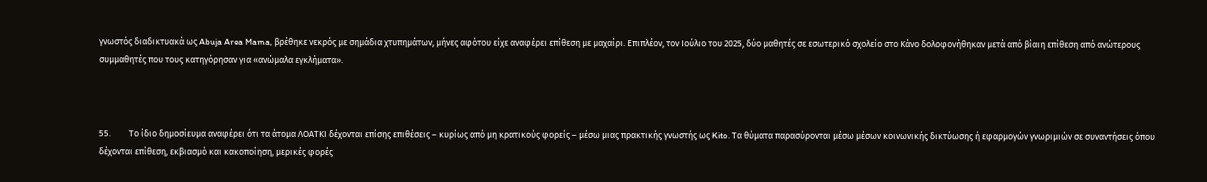γνωστός διαδικτυακά ως Abuja Area Mama, βρέθηκε νεκρός με σημάδια χτυπημάτων, μήνες αφότου είχε αναφέρει επίθεση με μαχαίρι. Επιπλέον, τον Ιούλιο του 2025, δύο μαθητές σε εσωτερικό σχολείο στο Κάνο δολοφονήθηκαν μετά από βίαιη επίθεση από ανώτερους συμμαθητές που τους κατηγόρησαν για «ανώμαλα εγκλήματα».



55.         Το ίδιο δημοσίευμα αναφέρει ότι τα άτομα ΛΟΑΤΚΙ δέχονται επίσης επιθέσεις – κυρίως από μη κρατικούς φορείς – μέσω μιας πρακτικής γνωστής ως Kito. Τα θύματα παρασύρονται μέσω μέσων κοινωνικής δικτύωσης ή εφαρμογών γνωριμιών σε συναντήσεις όπου δέχονται επίθεση, εκβιασμό και κακοποίηση, μερικές φορές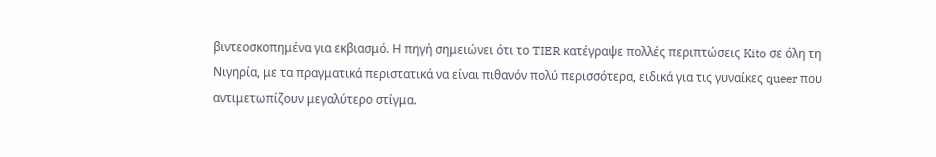βιντεοσκοπημένα για εκβιασμό. Η πηγή σημειώνει ότι το TIER κατέγραψε πολλές περιπτώσεις Kito σε όλη τη Νιγηρία, με τα πραγματικά περιστατικά να είναι πιθανόν πολύ περισσότερα, ειδικά για τις γυναίκες queer που αντιμετωπίζουν μεγαλύτερο στίγμα.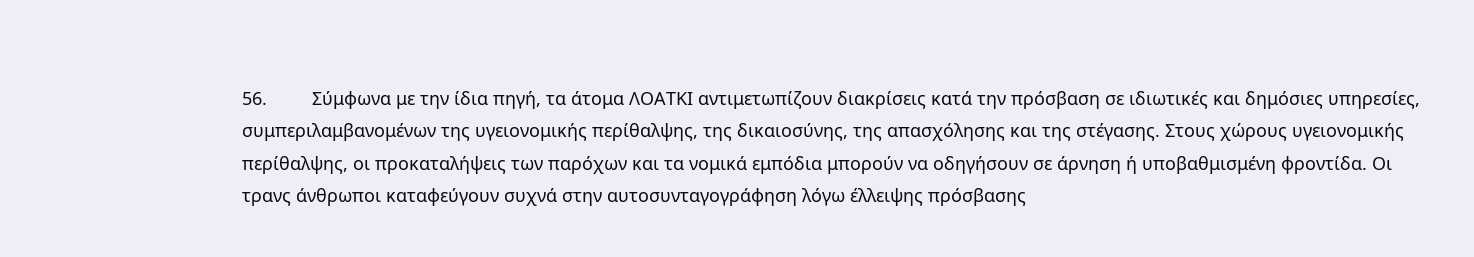56.         Σύμφωνα με την ίδια πηγή, τα άτομα ΛΟΑΤΚΙ αντιμετωπίζουν διακρίσεις κατά την πρόσβαση σε ιδιωτικές και δημόσιες υπηρεσίες, συμπεριλαμβανομένων της υγειονομικής περίθαλψης, της δικαιοσύνης, της απασχόλησης και της στέγασης. Στους χώρους υγειονομικής περίθαλψης, οι προκαταλήψεις των παρόχων και τα νομικά εμπόδια μπορούν να οδηγήσουν σε άρνηση ή υποβαθμισμένη φροντίδα. Οι τρανς άνθρωποι καταφεύγουν συχνά στην αυτοσυνταγογράφηση λόγω έλλειψης πρόσβασης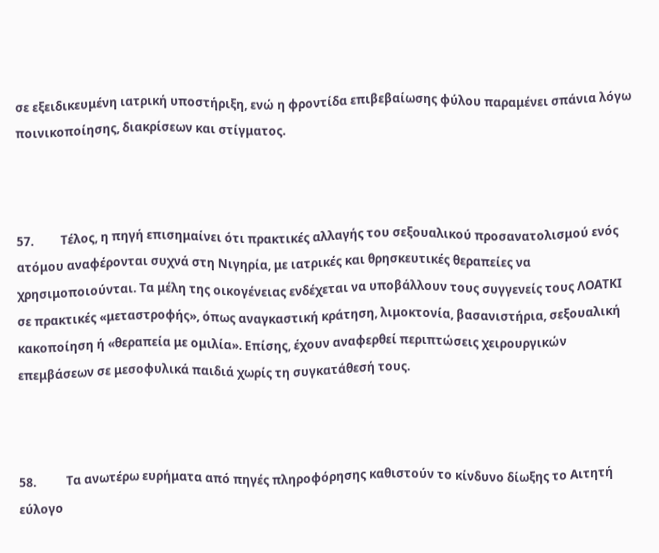σε εξειδικευμένη ιατρική υποστήριξη, ενώ η φροντίδα επιβεβαίωσης φύλου παραμένει σπάνια λόγω ποινικοποίησης, διακρίσεων και στίγματος.



57.         Τέλος, η πηγή επισημαίνει ότι πρακτικές αλλαγής του σεξουαλικού προσανατολισμού ενός ατόμου αναφέρονται συχνά στη Νιγηρία, με ιατρικές και θρησκευτικές θεραπείες να χρησιμοποιούνται. Τα μέλη της οικογένειας ενδέχεται να υποβάλλουν τους συγγενείς τους ΛΟΑΤΚΙ σε πρακτικές «μεταστροφής», όπως αναγκαστική κράτηση, λιμοκτονία, βασανιστήρια, σεξουαλική κακοποίηση ή «θεραπεία με ομιλία». Επίσης, έχουν αναφερθεί περιπτώσεις χειρουργικών επεμβάσεων σε μεσοφυλικά παιδιά χωρίς τη συγκατάθεσή τους.



58.          Τα ανωτέρω ευρήματα από πηγές πληροφόρησης καθιστούν το κίνδυνο δίωξης το Αιτητή εύλογο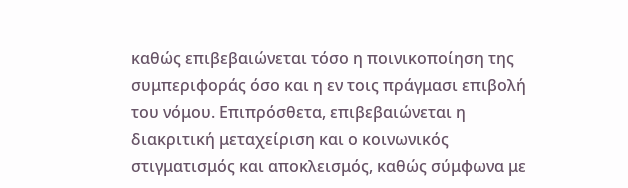καθώς επιβεβαιώνεται τόσο η ποινικοποίηση της συμπεριφοράς όσο και η εν τοις πράγμασι επιβολή του νόμου. Επιπρόσθετα, επιβεβαιώνεται η διακριτική μεταχείριση και ο κοινωνικός στιγματισμός και αποκλεισμός, καθώς σύμφωνα με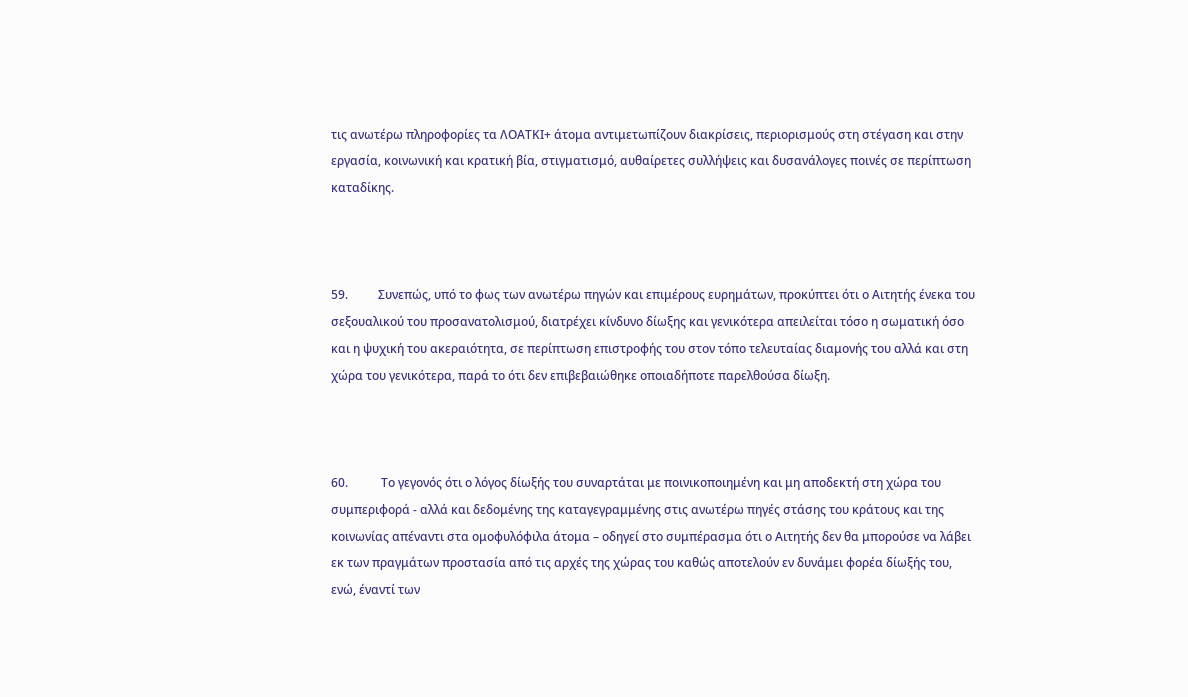τις ανωτέρω πληροφορίες τα ΛΟΑΤΚΙ+ άτομα αντιμετωπίζουν διακρίσεις, περιορισμούς στη στέγαση και στην εργασία, κοινωνική και κρατική βία, στιγματισμό, αυθαίρετες συλλήψεις και δυσανάλογες ποινές σε περίπτωση καταδίκης.



59.          Συνεπώς, υπό το φως των ανωτέρω πηγών και επιμέρους ευρημάτων, προκύπτει ότι ο Αιτητής ένεκα του σεξουαλικού του προσανατολισμού, διατρέχει κίνδυνο δίωξης και γενικότερα απειλείται τόσο η σωματική όσο και η ψυχική του ακεραιότητα, σε περίπτωση επιστροφής του στον τόπο τελευταίας διαμονής του αλλά και στη χώρα του γενικότερα, παρά το ότι δεν επιβεβαιώθηκε οποιαδήποτε παρελθούσα δίωξη.



60.           Το γεγονός ότι ο λόγος δίωξής του συναρτάται με ποινικοποιημένη και μη αποδεκτή στη χώρα του συμπεριφορά - αλλά και δεδομένης της καταγεγραμμένης στις ανωτέρω πηγές στάσης του κράτους και της κοινωνίας απέναντι στα ομοφυλόφιλα άτομα – οδηγεί στο συμπέρασμα ότι ο Αιτητής δεν θα μπορούσε να λάβει εκ των πραγμάτων προστασία από τις αρχές της χώρας του καθώς αποτελούν εν δυνάμει φορέα δίωξής του, ενώ, έναντί των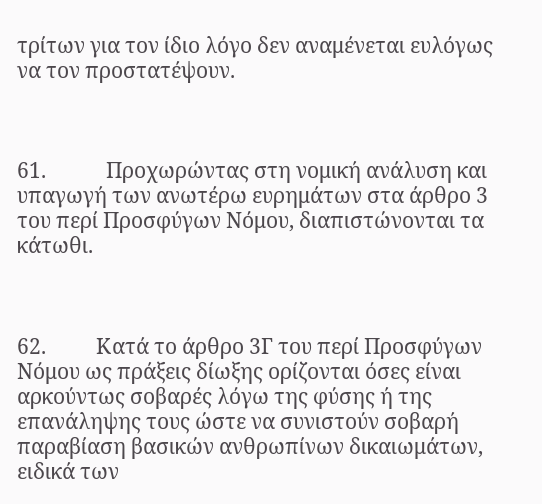τρίτων για τον ίδιο λόγο δεν αναμένεται ευλόγως να τον προστατέψουν.



61.            Προχωρώντας στη νομική ανάλυση και υπαγωγή των ανωτέρω ευρημάτων στα άρθρο 3 του περί Προσφύγων Νόμου, διαπιστώνονται τα κάτωθι.



62.          Κατά το άρθρο 3Γ του περί Προσφύγων Νόμου ως πράξεις δίωξης ορίζονται όσες είναι αρκούντως σοβαρές λόγω της φύσης ή της επανάληψης τους ώστε να συνιστούν σοβαρή παραβίαση βασικών ανθρωπίνων δικαιωμάτων, ειδικά των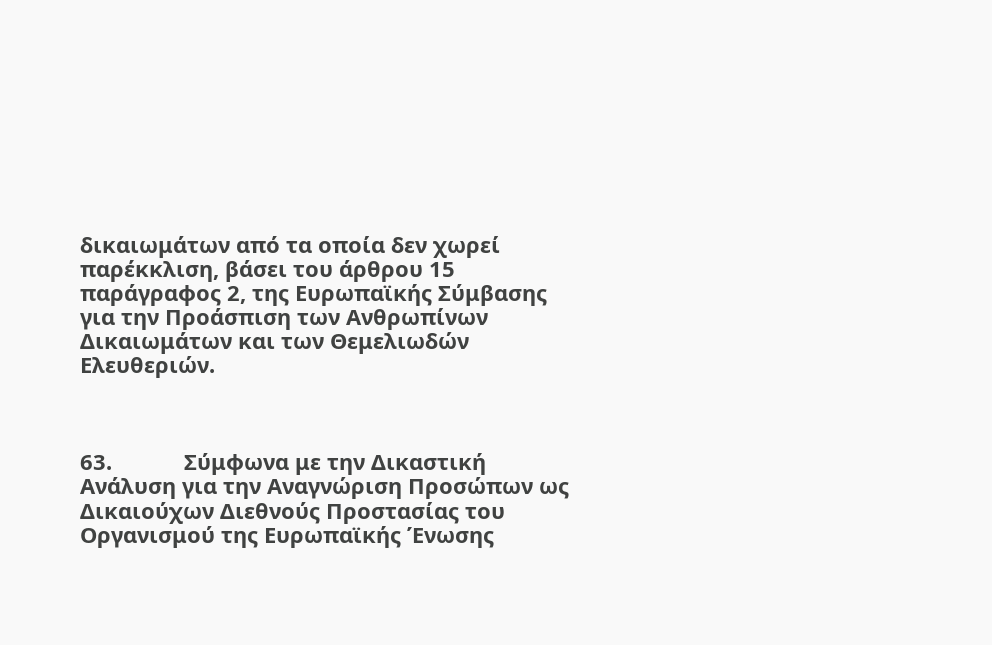δικαιωμάτων από τα οποία δεν χωρεί παρέκκλιση, βάσει του άρθρου 15 παράγραφος 2, της Ευρωπαϊκής Σύμβασης για την Προάσπιση των Ανθρωπίνων Δικαιωμάτων και των Θεμελιωδών Ελευθεριών.



63.            Σύμφωνα με την Δικαστική Ανάλυση για την Αναγνώριση Προσώπων ως Δικαιούχων Διεθνούς Προστασίας του Οργανισμού της Ευρωπαϊκής Ένωσης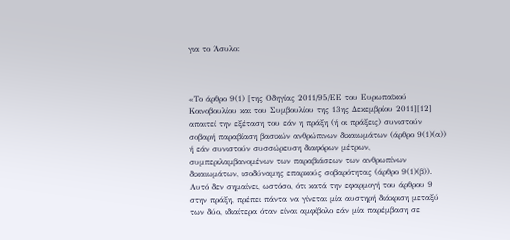για το Άσυλο:



«Το άρθρο 9(1) [της Οδηγίας 2011/95/ΕΕ του Ευρωπαϊκού Κοινοβουλίου και του Συμβουλίου της 13ης Δεκεμβρίου 2011][12] απαιτεί την εξέταση του εάν η πράξη (ή οι πράξεις) συνιστούν σοβαρή παραβίαση βασικών ανθρώπινων δικαιωμάτων (άρθρο 9(1)(α)) ή εάν συνιστούν συσσώρευση διαφόρων μέτρων, συμπεριλαμβανομένων των παραβιάσεων των ανθρωπίνων δικαιωμάτων, ισοδύναμης επαρκούς σοβαρότητας (άρθρο 9(1)(β)). Αυτό δεν σημαίνει, ωστόσο, ότι κατά την εφαρμογή του άρθρου 9 στην πράξη, πρέπει πάντα να γίνεται μία αυστηρή διάκριση μεταξύ των δύο, ιδιαίτερα όταν είναι αμφίβολο εάν μία παρέμβαση σε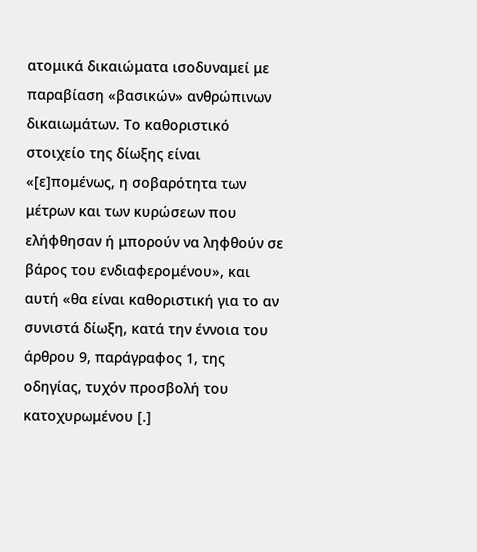ατομικά δικαιώματα ισοδυναμεί με παραβίαση «βασικών» ανθρώπινων δικαιωμάτων. Το καθοριστικό στοιχείο της δίωξης είναι «[ε]πομένως, η σοβαρότητα των μέτρων και των κυρώσεων που ελήφθησαν ή μπορούν να ληφθούν σε βάρος του ενδιαφερομένου», και αυτή «θα είναι καθοριστική για το αν συνιστά δίωξη, κατά την έννοια του άρθρου 9, παράγραφος 1, της οδηγίας, τυχόν προσβολή του κατοχυρωμένου [.]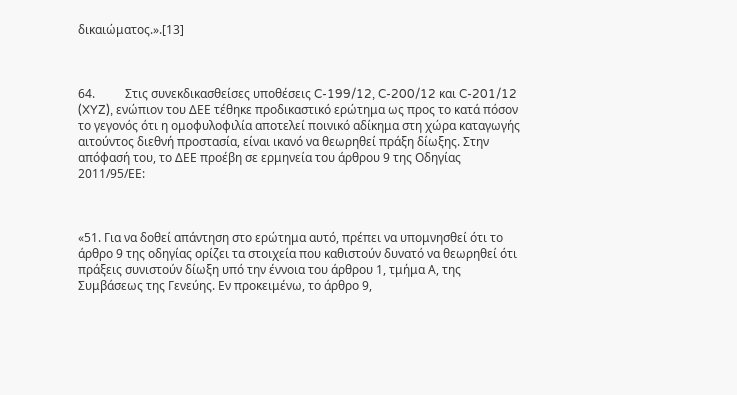δικαιώματος.».[13]



64.          Στις συνεκδικασθείσες υποθέσεις C-199/12, C-200/12 και C-201/12 (XYZ), ενώπιον του ΔΕΕ τέθηκε προδικαστικό ερώτημα ως προς το κατά πόσον το γεγονός ότι η ομοφυλοφιλία αποτελεί ποινικό αδίκημα στη χώρα καταγωγής αιτούντος διεθνή προστασία, είναι ικανό να θεωρηθεί πράξη δίωξης. Στην απόφασή του, το ΔΕΕ προέβη σε ερμηνεία του άρθρου 9 της Οδηγίας 2011/95/ΕΕ:



«51. Για να δοθεί απάντηση στο ερώτημα αυτό, πρέπει να υπομνησθεί ότι το άρθρο 9 της οδηγίας ορίζει τα στοιχεία που καθιστούν δυνατό να θεωρηθεί ότι πράξεις συνιστούν δίωξη υπό την έννοια του άρθρου 1, τμήμα Α, της Συμβάσεως της Γενεύης. Εν προκειμένω, το άρθρο 9,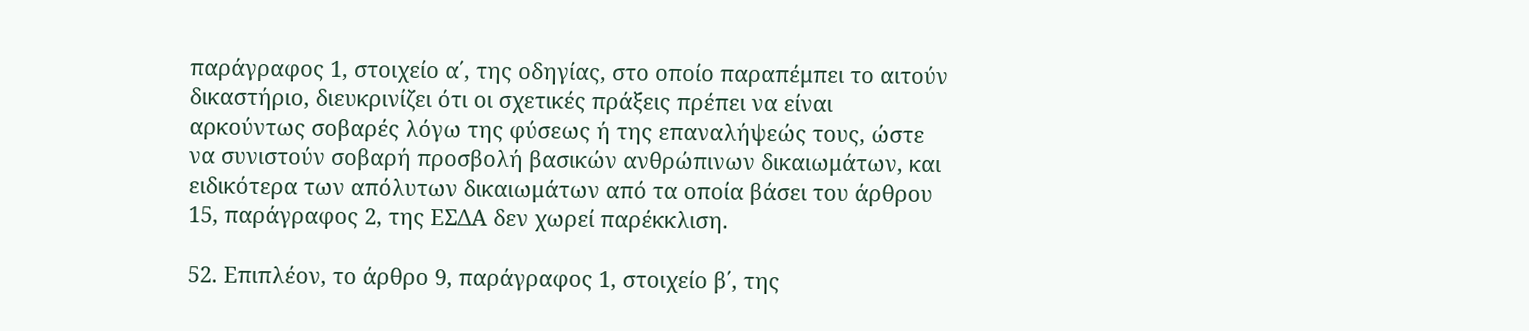παράγραφος 1, στοιχείο α΄, της οδηγίας, στο οποίο παραπέμπει το αιτούν δικαστήριο, διευκρινίζει ότι οι σχετικές πράξεις πρέπει να είναι αρκούντως σοβαρές λόγω της φύσεως ή της επαναλήψεώς τους, ώστε να συνιστούν σοβαρή προσβολή βασικών ανθρώπινων δικαιωμάτων, και ειδικότερα των απόλυτων δικαιωμάτων από τα οποία βάσει του άρθρου 15, παράγραφος 2, της ΕΣΔΑ δεν χωρεί παρέκκλιση.

52. Επιπλέον, το άρθρο 9, παράγραφος 1, στοιχείο β΄, της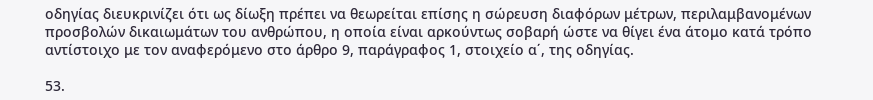οδηγίας διευκρινίζει ότι ως δίωξη πρέπει να θεωρείται επίσης η σώρευση διαφόρων μέτρων, περιλαμβανομένων προσβολών δικαιωμάτων του ανθρώπου, η οποία είναι αρκούντως σοβαρή ώστε να θίγει ένα άτομο κατά τρόπο αντίστοιχο με τον αναφερόμενο στο άρθρο 9, παράγραφος 1, στοιχείο α΄, της οδηγίας.

53.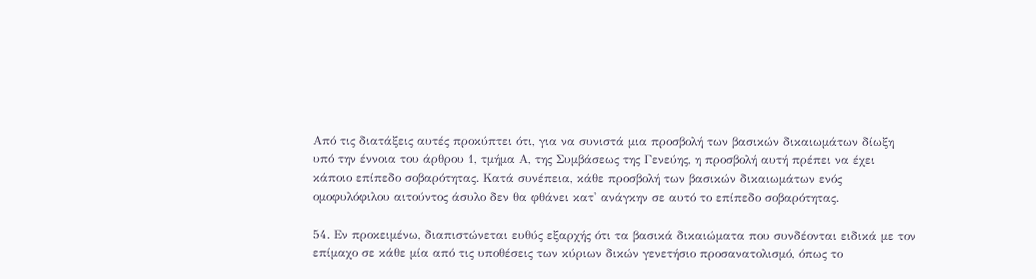Από τις διατάξεις αυτές προκύπτει ότι, για να συνιστά μια προσβολή των βασικών δικαιωμάτων δίωξη υπό την έννοια του άρθρου 1, τμήμα Α, της Συμβάσεως της Γενεύης, η προσβολή αυτή πρέπει να έχει κάποιο επίπεδο σοβαρότητας. Κατά συνέπεια, κάθε προσβολή των βασικών δικαιωμάτων ενός ομοφυλόφιλου αιτούντος άσυλο δεν θα φθάνει κατ' ανάγκην σε αυτό το επίπεδο σοβαρότητας.

54. Εν προκειμένω, διαπιστώνεται ευθύς εξαρχής ότι τα βασικά δικαιώματα που συνδέονται ειδικά με τον επίμαχο σε κάθε μία από τις υποθέσεις των κύριων δικών γενετήσιο προσανατολισμό, όπως το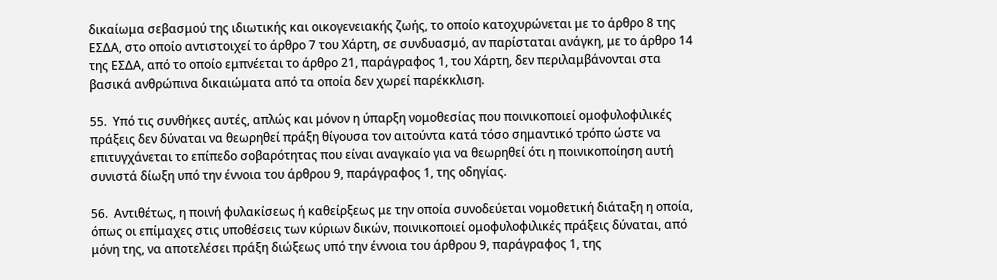δικαίωμα σεβασμού της ιδιωτικής και οικογενειακής ζωής, το οποίο κατοχυρώνεται με το άρθρο 8 της ΕΣΔΑ, στο οποίο αντιστοιχεί το άρθρο 7 του Χάρτη, σε συνδυασμό, αν παρίσταται ανάγκη, με το άρθρο 14 της ΕΣΔΑ, από το οποίο εμπνέεται το άρθρο 21, παράγραφος 1, του Χάρτη, δεν περιλαμβάνονται στα βασικά ανθρώπινα δικαιώματα από τα οποία δεν χωρεί παρέκκλιση.

55.  Υπό τις συνθήκες αυτές, απλώς και μόνον η ύπαρξη νομοθεσίας που ποινικοποιεί ομοφυλοφιλικές πράξεις δεν δύναται να θεωρηθεί πράξη θίγουσα τον αιτούντα κατά τόσο σημαντικό τρόπο ώστε να επιτυγχάνεται το επίπεδο σοβαρότητας που είναι αναγκαίο για να θεωρηθεί ότι η ποινικοποίηση αυτή συνιστά δίωξη υπό την έννοια του άρθρου 9, παράγραφος 1, της οδηγίας.

56.  Αντιθέτως, η ποινή φυλακίσεως ή καθείρξεως με την οποία συνοδεύεται νομοθετική διάταξη η οποία, όπως οι επίμαχες στις υποθέσεις των κύριων δικών, ποινικοποιεί ομοφυλοφιλικές πράξεις δύναται, από μόνη της, να αποτελέσει πράξη διώξεως υπό την έννοια του άρθρου 9, παράγραφος 1, της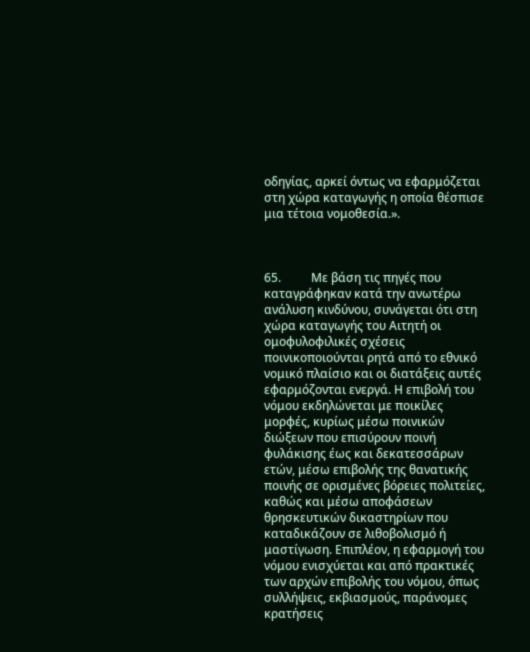οδηγίας, αρκεί όντως να εφαρμόζεται στη χώρα καταγωγής η οποία θέσπισε μια τέτοια νομοθεσία.».



65.          Με βάση τις πηγές που καταγράφηκαν κατά την ανωτέρω ανάλυση κινδύνου, συνάγεται ότι στη χώρα καταγωγής του Αιτητή οι ομοφυλοφιλικές σχέσεις ποινικοποιούνται ρητά από το εθνικό νομικό πλαίσιο και οι διατάξεις αυτές εφαρμόζονται ενεργά. Η επιβολή του νόμου εκδηλώνεται με ποικίλες μορφές, κυρίως μέσω ποινικών διώξεων που επισύρουν ποινή φυλάκισης έως και δεκατεσσάρων ετών, μέσω επιβολής της θανατικής ποινής σε ορισμένες βόρειες πολιτείες, καθώς και μέσω αποφάσεων θρησκευτικών δικαστηρίων που καταδικάζουν σε λιθοβολισμό ή μαστίγωση. Επιπλέον, η εφαρμογή του νόμου ενισχύεται και από πρακτικές των αρχών επιβολής του νόμου, όπως συλλήψεις, εκβιασμούς, παράνομες κρατήσεις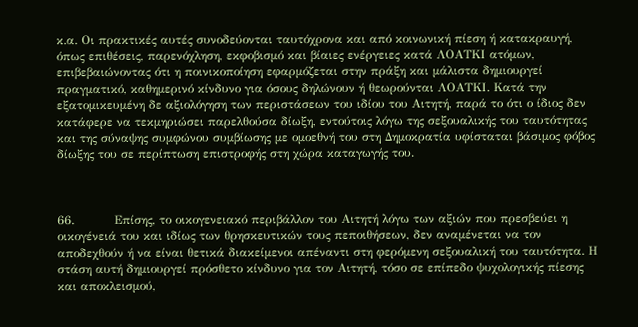κ.α. Οι πρακτικές αυτές συνοδεύονται ταυτόχρονα και από κοινωνική πίεση ή κατακραυγή, όπως επιθέσεις, παρενόχληση, εκφοβισμό και βίαιες ενέργειες κατά ΛΟΑΤΚΙ ατόμων, επιβεβαιώνοντας ότι η ποινικοποίηση εφαρμόζεται στην πράξη και μάλιστα δημιουργεί πραγματικό, καθημερινό κίνδυνο για όσους δηλώνουν ή θεωρούνται ΛΟΑΤΚΙ. Κατά την εξατομικευμένη δε αξιολόγηση των περιστάσεων του ιδίου του Αιτητή, παρά το ότι ο ίδιος δεν κατάφερε να τεκμηριώσει παρελθούσα δίωξη, εντούτοις λόγω της σεξουαλικής του ταυτότητας και της σύναψης συμφώνου συμβίωσης με ομοεθνή του στη Δημοκρατία υφίσταται βάσιμος φόβος δίωξης του σε περίπτωση επιστροφής στη χώρα καταγωγής του.



66.          Επίσης, το οικογενειακό περιβάλλον του Αιτητή λόγω των αξιών που πρεσβεύει η οικογένειά του και ιδίως των θρησκευτικών τους πεποιθήσεων, δεν αναμένεται να τον αποδεχθούν ή να είναι θετικά διακείμενοι απέναντι στη φερόμενη σεξουαλική του ταυτότητα. Η στάση αυτή δημιουργεί πρόσθετο κίνδυνο για τον Αιτητή, τόσο σε επίπεδο ψυχολογικής πίεσης και αποκλεισμού,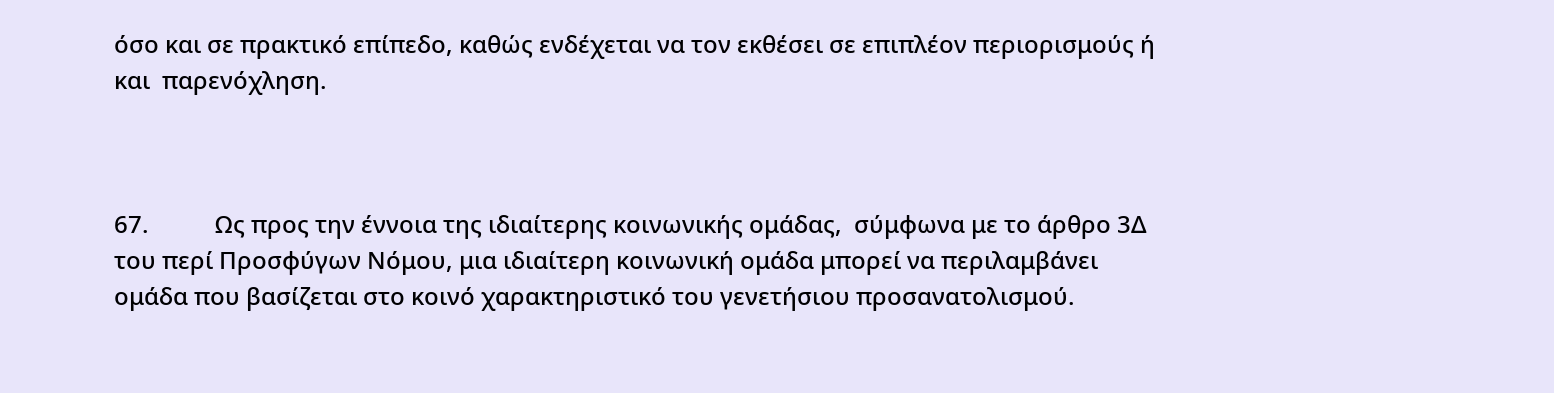όσο και σε πρακτικό επίπεδο, καθώς ενδέχεται να τον εκθέσει σε επιπλέον περιορισμούς ή και  παρενόχληση.



67.           Ως προς την έννοια της ιδιαίτερης κοινωνικής ομάδας,  σύμφωνα με το άρθρο 3Δ του περί Προσφύγων Νόμου, μια ιδιαίτερη κοινωνική ομάδα μπορεί να περιλαμβάνει ομάδα που βασίζεται στο κοινό χαρακτηριστικό του γενετήσιου προσανατολισμού.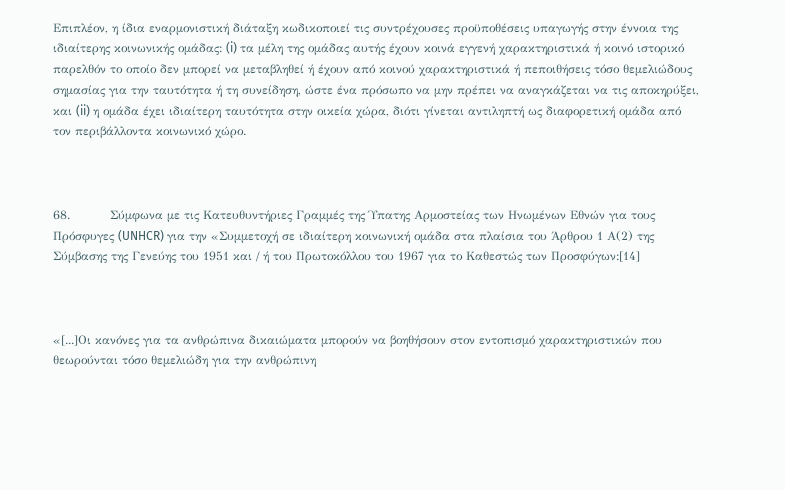Επιπλέον, η ίδια εναρμονιστική διάταξη κωδικοποιεί τις συντρέχουσες προϋποθέσεις υπαγωγής στην έννοια της ιδιαίτερης κοινωνικής ομάδας: (i) τα μέλη της ομάδας αυτής έχουν κοινά εγγενή χαρακτηριστικά ή κοινό ιστορικό παρελθόν το οποίο δεν μπορεί να μεταβληθεί ή έχουν από κοινού χαρακτηριστικά ή πεποιθήσεις τόσο θεμελιώδους σημασίας για την ταυτότητα ή τη συνείδηση, ώστε ένα πρόσωπο να μην πρέπει να αναγκάζεται να τις αποκηρύξει, και (ii) η ομάδα έχει ιδιαίτερη ταυτότητα στην οικεία χώρα, διότι γίνεται αντιληπτή ως διαφορετική ομάδα από τον περιβάλλοντα κοινωνικό χώρο.



68.          Σύμφωνα με τις Κατευθυντήριες Γραμμές της Ύπατης Αρμοστείας των Ηνωμένων Εθνών για τους Πρόσφυγες (UNHCR) για την «Συμμετοχή σε ιδιαίτερη κοινωνική ομάδα στα πλαίσια του Άρθρου 1 Α(2) της Σύμβασης της Γενεύης του 1951 και / ή του Πρωτοκόλλου του 1967 για το Καθεστώς των Προσφύγων:[14]



«[...]Οι κανόνες για τα ανθρώπινα δικαιώματα μπορούν να βοηθήσουν στον εντοπισμό χαρακτηριστικών που θεωρούνται τόσο θεμελιώδη για την ανθρώπινη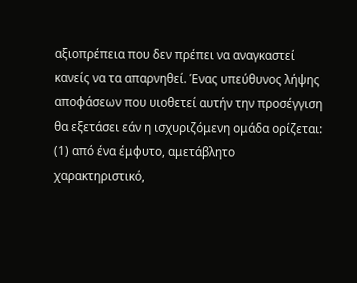αξιοπρέπεια που δεν πρέπει να αναγκαστεί κανείς να τα απαρνηθεί. Ένας υπεύθυνος λήψης αποφάσεων που υιοθετεί αυτήν την προσέγγιση θα εξετάσει εάν η ισχυριζόμενη ομάδα ορίζεται: (1) από ένα έμφυτο, αμετάβλητο χαρακτηριστικό,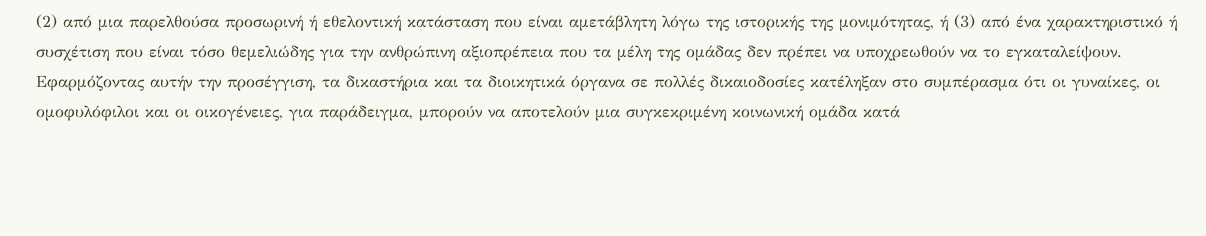(2) από μια παρελθούσα προσωρινή ή εθελοντική κατάσταση που είναι αμετάβλητη λόγω της ιστορικής της μονιμότητας, ή (3) από ένα χαρακτηριστικό ή συσχέτιση που είναι τόσο θεμελιώδης για την ανθρώπινη αξιοπρέπεια που τα μέλη της ομάδας δεν πρέπει να υποχρεωθούν να το εγκαταλείψουν. Εφαρμόζοντας αυτήν την προσέγγιση, τα δικαστήρια και τα διοικητικά όργανα σε πολλές δικαιοδοσίες κατέληξαν στο συμπέρασμα ότι οι γυναίκες, οι ομοφυλόφιλοι και οι οικογένειες, για παράδειγμα, μπορούν να αποτελούν μια συγκεκριμένη κοινωνική ομάδα κατά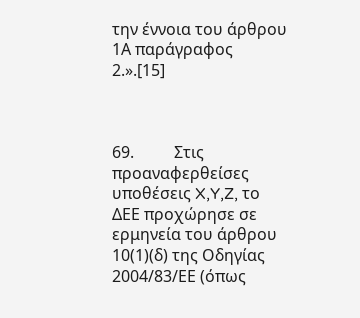την έννοια του άρθρου 1Α παράγραφος 2.».[15]



69.          Στις προαναφερθείσες υποθέσεις X,Y,Z, το ΔΕΕ προχώρησε σε ερμηνεία του άρθρου 10(1)(δ) της Οδηγίας 2004/83/ΕΕ (όπως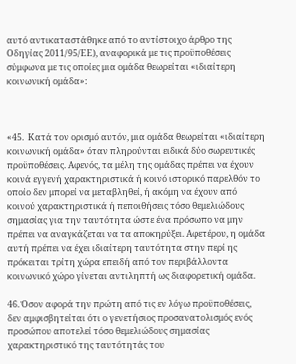αυτό αντικαταστάθηκε από το αντίστοιχο άρθρο της Οδηγίας 2011/95/ΕΕ), αναφορικά με τις προϋποθέσεις σύμφωνα με τις οποίες μια ομάδα θεωρείται «ιδιαίτερη κοινωνική ομάδα»:



«45.  Κατά τον ορισμό αυτόν, μια ομάδα θεωρείται «ιδιαίτερη κοινωνική ομάδα» όταν πληρούνται ειδικά δύο σωρευτικές προϋποθέσεις. Αφενός, τα μέλη της ομάδας πρέπει να έχουν κοινά εγγενή χαρακτηριστικά ή κοινό ιστορικό παρελθόν το οποίο δεν μπορεί να μεταβληθεί, ή ακόμη να έχουν από κοινού χαρακτηριστικά ή πεποιθήσεις τόσο θεμελιώδους σημασίας για την ταυτότητα ώστε ένα πρόσωπο να μην πρέπει να αναγκάζεται να τα αποκηρύξει. Αφετέρου, η ομάδα αυτή πρέπει να έχει ιδιαίτερη ταυτότητα στην περί ης πρόκειται τρίτη χώρα επειδή από τον περιβάλλοντα κοινωνικό χώρο γίνεται αντιληπτή ως διαφορετική ομάδα.

46. Όσον αφορά την πρώτη από τις εν λόγω προϋποθέσεις, δεν αμφισβητείται ότι ο γενετήσιος προσανατολισμός ενός προσώπου αποτελεί τόσο θεμελιώδους σημασίας χαρακτηριστικό της ταυτότητάς του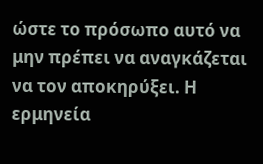ώστε το πρόσωπο αυτό να μην πρέπει να αναγκάζεται να τον αποκηρύξει. Η ερμηνεία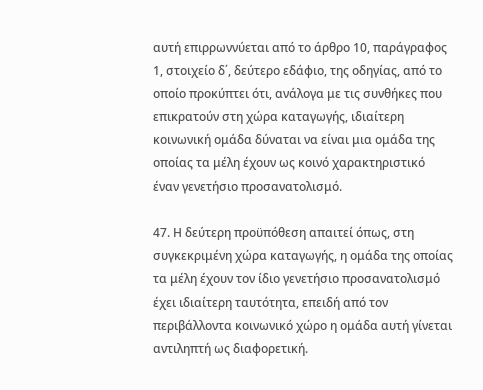αυτή επιρρωννύεται από το άρθρο 10, παράγραφος 1, στοιχείο δ΄, δεύτερο εδάφιο, της οδηγίας, από το οποίο προκύπτει ότι, ανάλογα με τις συνθήκες που επικρατούν στη χώρα καταγωγής, ιδιαίτερη κοινωνική ομάδα δύναται να είναι μια ομάδα της οποίας τα μέλη έχουν ως κοινό χαρακτηριστικό έναν γενετήσιο προσανατολισμό.

47. Η δεύτερη προϋπόθεση απαιτεί όπως, στη συγκεκριμένη χώρα καταγωγής, η ομάδα της οποίας τα μέλη έχουν τον ίδιο γενετήσιο προσανατολισμό έχει ιδιαίτερη ταυτότητα, επειδή από τον περιβάλλοντα κοινωνικό χώρο η ομάδα αυτή γίνεται αντιληπτή ως διαφορετική.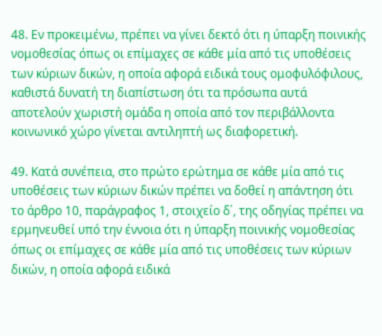48. Εν προκειμένω, πρέπει να γίνει δεκτό ότι η ύπαρξη ποινικής νομοθεσίας όπως οι επίμαχες σε κάθε μία από τις υποθέσεις των κύριων δικών, η οποία αφορά ειδικά τους ομοφυλόφιλους, καθιστά δυνατή τη διαπίστωση ότι τα πρόσωπα αυτά αποτελούν χωριστή ομάδα η οποία από τον περιβάλλοντα κοινωνικό χώρο γίνεται αντιληπτή ως διαφορετική.

49. Κατά συνέπεια, στο πρώτο ερώτημα σε κάθε μία από τις υποθέσεις των κύριων δικών πρέπει να δοθεί η απάντηση ότι το άρθρο 10, παράγραφος 1, στοιχείο δ΄, της οδηγίας πρέπει να ερμηνευθεί υπό την έννοια ότι η ύπαρξη ποινικής νομοθεσίας όπως οι επίμαχες σε κάθε μία από τις υποθέσεις των κύριων δικών, η οποία αφορά ειδικά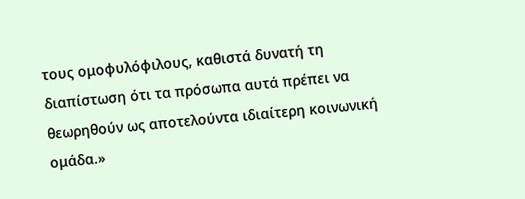τους ομοφυλόφιλους, καθιστά δυνατή τη διαπίστωση ότι τα πρόσωπα αυτά πρέπει να θεωρηθούν ως αποτελούντα ιδιαίτερη κοινωνική ομάδα.»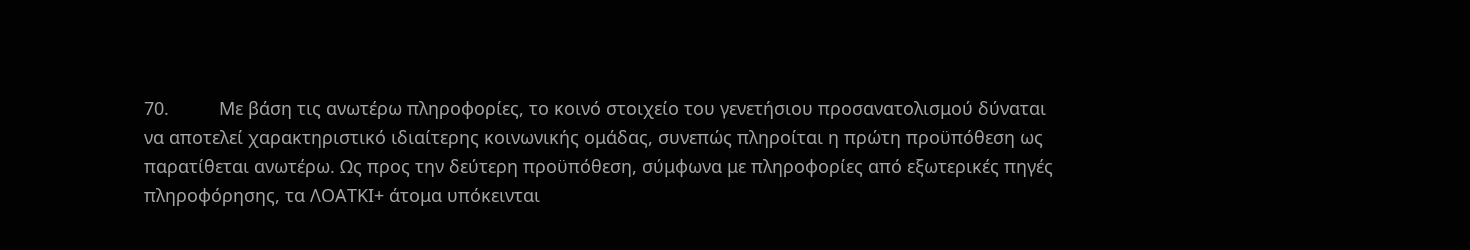70.          Με βάση τις ανωτέρω πληροφορίες, το κοινό στοιχείο του γενετήσιου προσανατολισμού δύναται να αποτελεί χαρακτηριστικό ιδιαίτερης κοινωνικής ομάδας, συνεπώς πληροίται η πρώτη προϋπόθεση ως παρατίθεται ανωτέρω. Ως προς την δεύτερη προϋπόθεση, σύμφωνα με πληροφορίες από εξωτερικές πηγές πληροφόρησης, τα ΛΟΑΤΚΙ+ άτομα υπόκεινται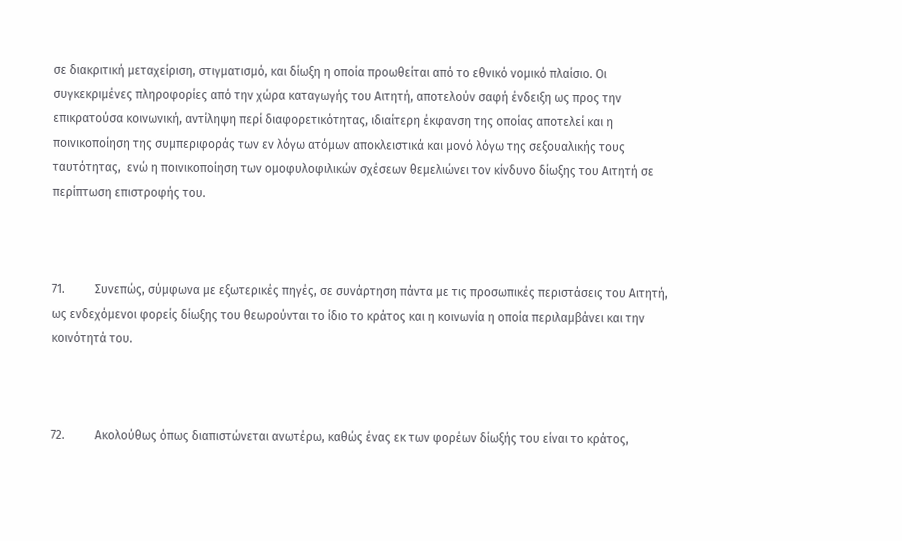σε διακριτική μεταχείριση, στιγματισμό, και δίωξη η οποία προωθείται από το εθνικό νομικό πλαίσιο. Οι συγκεκριμένες πληροφορίες από την χώρα καταγωγής του Αιτητή, αποτελούν σαφή ένδειξη ως προς την επικρατούσα κοινωνική, αντίληψη περί διαφορετικότητας, ιδιαίτερη έκφανση της οποίας αποτελεί και η ποινικοποίηση της συμπεριφοράς των εν λόγω ατόμων αποκλειστικά και μονό λόγω της σεξουαλικής τους ταυτότητας,  ενώ η ποινικοποίηση των ομοφυλοφιλικών σχέσεων θεμελιώνει τον κίνδυνο δίωξης του Αιτητή σε περίπτωση επιστροφής του.



71.          Συνεπώς, σύμφωνα με εξωτερικές πηγές, σε συνάρτηση πάντα με τις προσωπικές περιστάσεις του Αιτητή, ως ενδεχόμενοι φορείς δίωξης του θεωρούνται το ίδιο το κράτος και η κοινωνία η οποία περιλαμβάνει και την κοινότητά του.



72.          Ακολούθως όπως διαπιστώνεται ανωτέρω, καθώς ένας εκ των φορέων δίωξής του είναι το κράτος,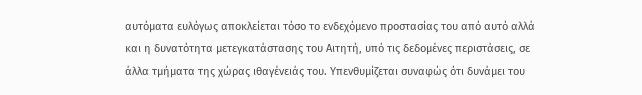αυτόματα ευλόγως αποκλείεται τόσο το ενδεχόμενο προστασίας του από αυτό αλλά και η δυνατότητα μετεγκατάστασης του Αιτητή, υπό τις δεδομένες περιστάσεις, σε άλλα τμήματα της χώρας ιθαγένειάς του. Υπενθυμίζεται συναφώς ότι δυνάμει του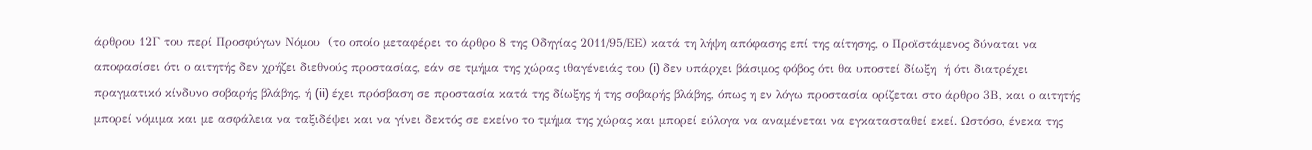άρθρου 12Γ του περί Προσφύγων Νόμου  (το οποίο μεταφέρει το άρθρο 8 της Οδηγίας 2011/95/ΕΕ) κατά τη λήψη απόφασης επί της αίτησης, ο Προϊστάμενος δύναται να αποφασίσει ότι ο αιτητής δεν χρήζει διεθνούς προστασίας, εάν σε τμήμα της χώρας ιθαγένειάς του (i) δεν υπάρχει βάσιμος φόβος ότι θα υποστεί δίωξη  ή ότι διατρέχει πραγματικό κίνδυνο σοβαρής βλάβης, ή (ii) έχει πρόσβαση σε προστασία κατά της δίωξης ή της σοβαρής βλάβης, όπως η εν λόγω προστασία ορίζεται στο άρθρο 3Β, και ο αιτητής μπορεί νόμιμα και με ασφάλεια να ταξιδέψει και να γίνει δεκτός σε εκείνο το τμήμα της χώρας και μπορεί εύλογα να αναμένεται να εγκατασταθεί εκεί. Ωστόσο, ένεκα της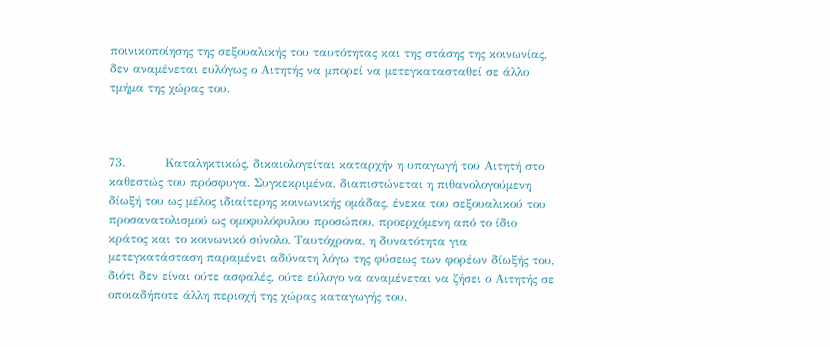ποινικοποίησης της σεξουαλικής του ταυτότητας και της στάσης της κοινωνίας, δεν αναμένεται ευλόγως ο Αιτητής να μπορεί να μετεγκατασταθεί σε άλλο τμήμα της χώρας του.



73.          Καταληκτικώς, δικαιολογείται καταρχήν η υπαγωγή του Αιτητή στο καθεστώς του πρόσφυγα. Συγκεκριμένα, διαπιστώνεται η πιθανολογούμενη δίωξή του ως μέλος ιδιαίτερης κοινωνικής ομάδας, ένεκα του σεξουαλικού του προσανατολισμού ως ομοφυλόφυλου προσώπου, προερχόμενη από το ίδιο κράτος και το κοινωνικό σύνολο. Ταυτόχρονα, η δυνατότητα για μετεγκατάσταση παραμένει αδύνατη λόγω της φύσεως των φορέων δίωξής του, διότι δεν είναι ούτε ασφαλές, ούτε εύλογο να αναμένεται να ζήσει ο Αιτητής σε οποιαδήποτε άλλη περιοχή της χώρας καταγωγής του.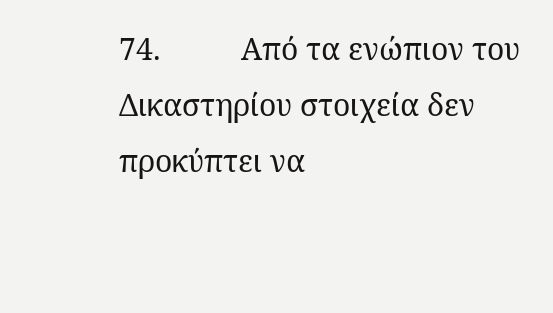74.          Από τα ενώπιον του Δικαστηρίου στοιχεία δεν προκύπτει να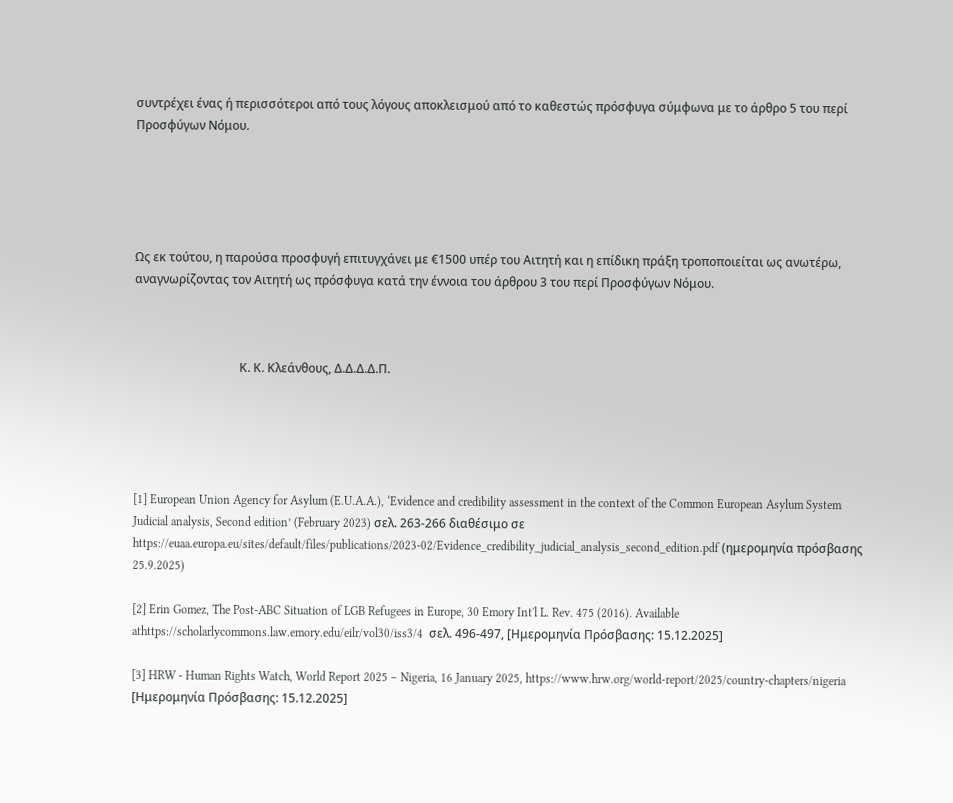συντρέχει ένας ή περισσότεροι από τους λόγους αποκλεισμού από το καθεστώς πρόσφυγα σύμφωνα με το άρθρο 5 του περί Προσφύγων Νόμου.





Ως εκ τούτου, η παρούσα προσφυγή επιτυγχάνει με €1500 υπέρ του Αιτητή και η επίδικη πράξη τροποποιείται ως ανωτέρω, αναγνωρίζοντας τον Αιτητή ως πρόσφυγα κατά την έννοια του άρθρου 3 του περί Προσφύγων Νόμου.



                                   Κ. Κ. Κλεάνθους, Δ.Δ.Δ.Δ.Π.





[1] European Union Agency for Asylum (E.U.A.A.), ‘Evidence and credibility assessment in the context of the Common European Asylum System Judicial analysis, Second edition’ (February 2023) σελ. 263-266 διαθέσιμο σε https://euaa.europa.eu/sites/default/files/publications/2023-02/Evidence_credibility_judicial_analysis_second_edition.pdf (ημερομηνία πρόσβασης 25.9.2025)

[2] Erin Gomez, The Post-ABC Situation of LGB Refugees in Europe, 30 Emory Int'l L. Rev. 475 (2016). Available athttps://scholarlycommons.law.emory.edu/eilr/vol30/iss3/4  σελ. 496-497, [Ημερομηνία Πρόσβασης: 15.12.2025]

[3] HRW - Human Rights Watch, World Report 2025 – Nigeria, 16 January 2025, https://www.hrw.org/world-report/2025/country-chapters/nigeria [Ημερομηνία Πρόσβασης: 15.12.2025]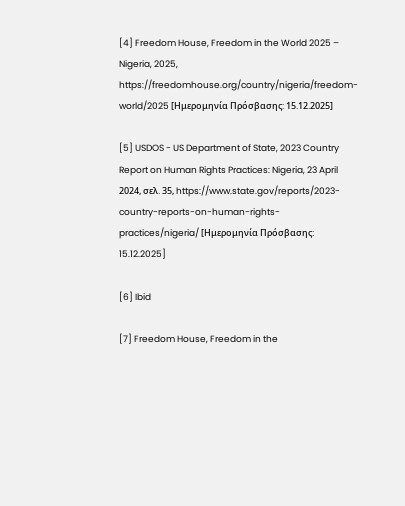[4] Freedom House, Freedom in the World 2025 – Nigeria, 2025, https://freedomhouse.org/country/nigeria/freedom-world/2025 [Ημερομηνία Πρόσβασης: 15.12.2025]

[5] USDOS - US Department of State, 2023 Country Report on Human Rights Practices: Nigeria, 23 April 2024, σελ. 35, https://www.state.gov/reports/2023-country-reports-on-human-rights-practices/nigeria/ [Ημερομηνία Πρόσβασης: 15.12.2025]

[6] Ibid

[7] Freedom House, Freedom in the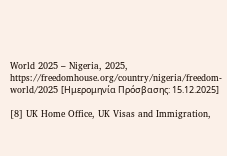World 2025 – Nigeria, 2025, https://freedomhouse.org/country/nigeria/freedom-world/2025 [Ημερομηνία Πρόσβασης: 15.12.2025]

[8] UK Home Office, UK Visas and Immigration,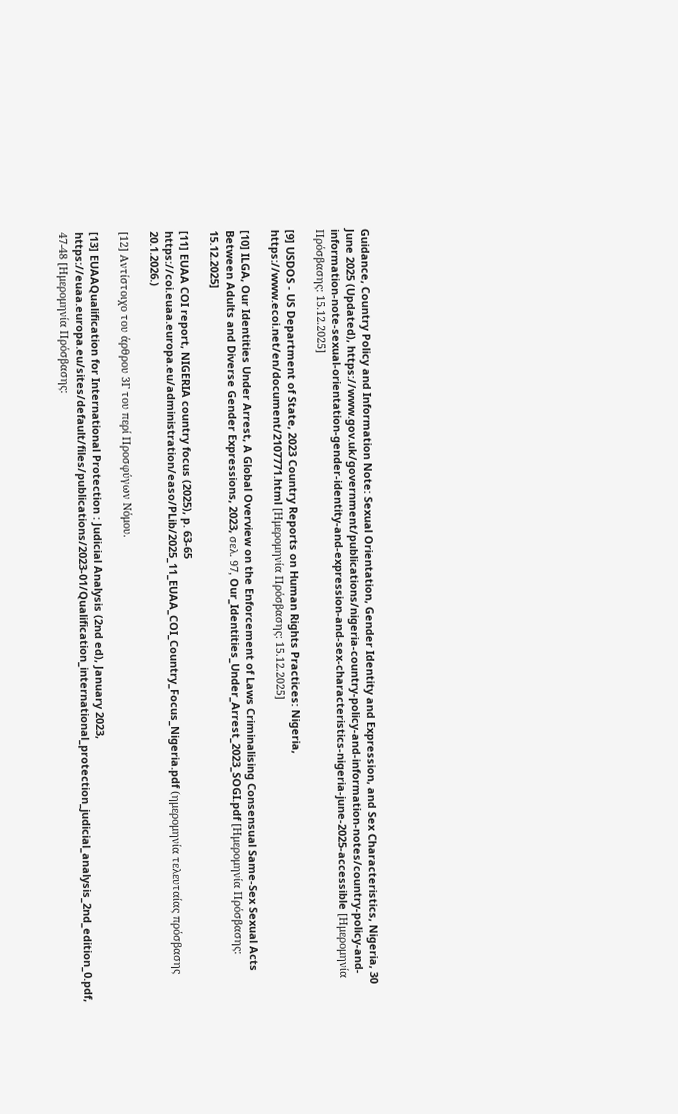Guidance, Country Policy and Information Note: Sexual Orientation, Gender Identity and Expression, and Sex Characteristics, Nigeria, 30 June 2025 (Updated), https://www.gov.uk/government/publications/nigeria-country-policy-and-information-notes/country-policy-and-information-note-sexual-orientation-gender-identity-and-expression-and-sex-characteristics-nigeria-june-2025-accessible [Ημερομηνία Πρόσβασης: 15.12.2025]

[9] USDOS - US Department of State, 2023 Country Reports on Human Rights Practices: Nigeria, https://www.ecoi.net/en/document/2107771.html [Ημερομηνία Πρόσβασης: 15.12.2025]

[10] ILGA, Our Identities Under Arrest, A Global Overview on the Enforcement of Laws Criminalising Consensual Same-Sex Sexual Acts Between Adults and Diverse Gender Expressions, 2023, σελ. 97, Our_Identities_Under_Arrest_2023_SOGI.pdf [Ημερομηνία Πρόσβασης: 15.12.2025]

[11] EUAA COI report, NIGERIA country focus (2025), p. 63-65 https://coi.euaa.europa.eu/administration/easo/PLib/2025_11_EUAA_COI_Country_Focus_Nigeria.pdf (ημερομηνία τελευταίας πρόσβασης 20.1.2026.)

[12] Αντίστοιχο του άρθρου 3Γ του περί Προσφύγων Νόμου.

[13] EUAAQualification for International Protection : Judicial Analysis (2nd ed), January 2023, https://euaa.europa.eu/sites/default/files/publications/2023-01/Qualification_international_protection_judicial_analysis_2nd_edition_0.pdf, 47-48 [Ημερομηνία Πρόσβασης: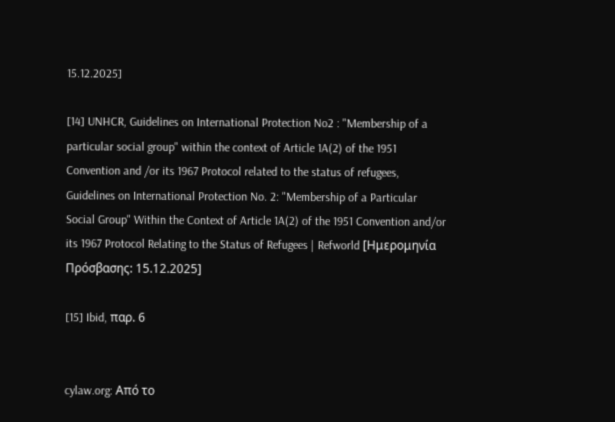15.12.2025]

[14] UNHCR, Guidelines on International Protection No2 : "Membership of a particular social group" within the context of Article 1A(2) of the 1951 Convention and /or its 1967 Protocol related to the status of refugees,  Guidelines on International Protection No. 2: "Membership of a Particular Social Group" Within the Context of Article 1A(2) of the 1951 Convention and/or its 1967 Protocol Relating to the Status of Refugees | Refworld [Ημερομηνία Πρόσβασης: 15.12.2025]

[15] Ibid, παρ. 6


cylaw.org: Από το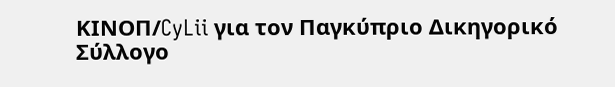ΚΙΝOΠ/CyLii για τον Παγκύπριο Δικηγορικό Σύλλογο